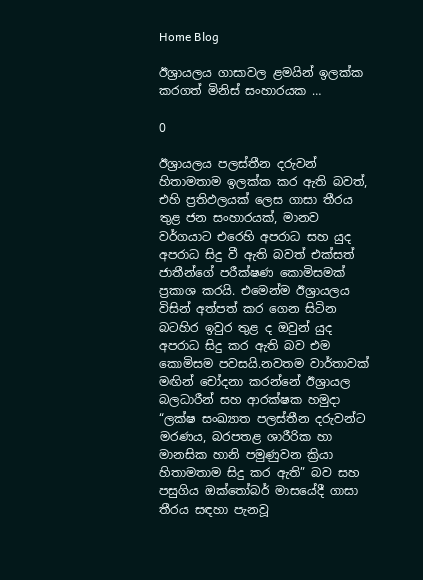Home Blog

ඊශ්‍රායලය ගාසාවල ළමයින් ඉලක්ක කරගත් මිනිස් සංහාරයක …

0

ඊශ්‍රායලය පලස්තීන දරුවන් හිතාමතාම ඉලක්ක කර ඇති බවත්, එහි ප්‍රතිඵලයක් ලෙස ගාසා තීරය තුළ ජන සංහාරයක්, මානව වර්ගයාට එරෙහි අපරාධ සහ යුද අපරාධ සිදු වී ඇති බවත් එක්සත් ජාතීන්ගේ පරීක්ෂණ කොමිසමක් ප්‍රකාශ කරයි. එමෙන්ම ඊශ්‍රායලය විසින් අත්පත් කර ගෙන සිටින බටහිර ඉවුර තුළ ද ඔවුන් යුද අපරාධ සිදු කර ඇති බව එම කොමිසම පවසයි.නවතම වාර්තාවක් මඟින් චෝදනා කරන්නේ ඊශ්‍රායල බලධාරීන් සහ ආරක්ෂක හමුදා “ලක්ෂ සංඛ්‍යාත පලස්තීන දරුවන්ට මරණය, බරපතළ ශාරීරික හා මානසික හානි පමුණුවන ක්‍රියා හිතාමතාම සිදු කර ඇති” බව සහ පසුගිය ඔක්තෝබර් මාසයේදී ගාසා තීරය සඳහා පැනවූ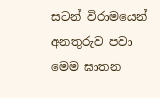සටන් විරාමයෙන් අනතුරුව පවා මෙම ඝාතන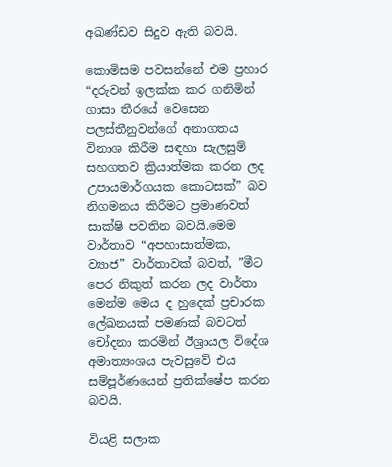අඛණ්ඩව සිදුව ඇති බවයි.

කොමිසම පවසන්නේ එම ප්‍රහාර “දරුවන් ඉලක්ක කර ගනිමින් ගාසා තීරයේ වෙසෙන පලස්තීනුවන්ගේ අනාගතය විනාශ කිරීම සඳහා සැලසුම් සහගතව ක්‍රියාත්මක කරන ලද උපායමාර්ගයක කොටසක්” බව නිගමනය කිරීමට ප්‍රමාණවත් සාක්ෂි පවතින බවයි.මෙම වාර්තාව “අපහාසාත්මක, ව්‍යාජ” වාර්තාවක් බවත්, ”මීට පෙර නිකුත් කරන ලද වාර්තා මෙන්ම මෙය ද හුදෙක් ප්‍රචාරක ලේඛනයක් පමණක් බවටත් චෝදනා කරමින් ඊශ්‍රායල විදේශ අමාත්‍යංශය පැවසුවේ එය සම්පූර්ණයෙන් ප්‍රතික්ෂේප කරන බවයි.

වියළි සලාක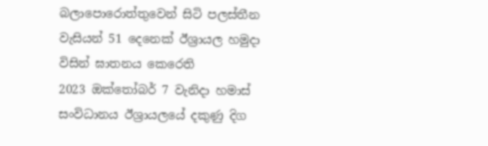බලාපොරොත්තුවෙන් සිටි පලස්තීන වැසියන් 51 දෙනෙක් ඊශ්‍රායල හමුදා විසින් ඝාතනය කෙරෙති
2023 ඔක්තෝබර් 7 වැනිදා හමාස් සංවිධානය ඊශ්‍රායලයේ දකුණු දිග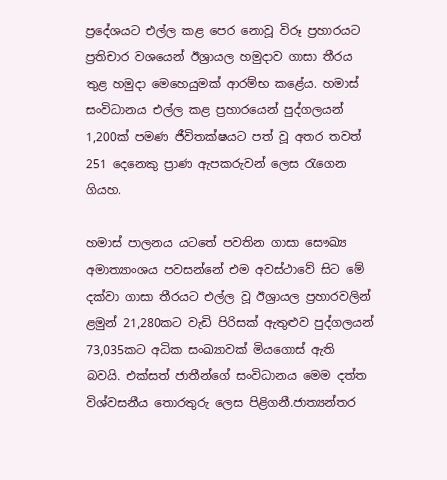ප්‍රදේශයට එල්ල කළ පෙර නොවූ විරූ ප්‍රහාරයට ප්‍රතිචාර වශයෙන් ඊශ්‍රායල හමුදාව ගාසා තීරය තුළ හමුදා මෙහෙයුමක් ආරම්භ කළේය. හමාස් සංවිධානය එල්ල කළ ප්‍රහාරයෙන් පුද්ගලයන් 1,200ක් පමණ ජීවිතක්ෂයට පත් වූ අතර තවත් 251 දෙනෙකු ප්‍රාණ ඇපකරුවන් ලෙස රැගෙන ගියහ.

හමාස් පාලනය යටතේ පවතින ගාසා සෞඛ්‍ය අමාත්‍යාංශය පවසන්නේ එම අවස්ථාවේ සිට මේ දක්වා ගාසා තීරයට එල්ල වූ ඊශ්‍රායල ප්‍රහාරවලින් ළමුන් 21,280කට වැඩි පිරිසක් ඇතුළුව පුද්ගලයන් 73,035කට අධික සංඛ්‍යාවක් මියගොස් ඇති බවයි. එක්සත් ජාතීන්ගේ සංවිධානය මෙම දත්ත විශ්වසනීය තොරතුරු ලෙස පිළිගනී.ජාත්‍යන්තර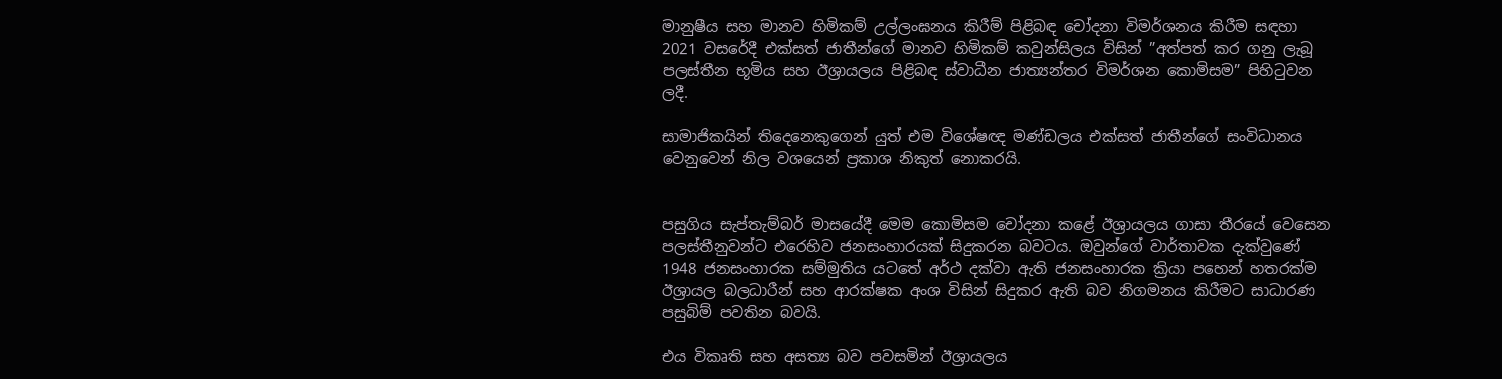මානුෂීය සහ මානව හිමිකම් උල්ලංඝනය කිරීම් පිළිබඳ චෝදනා විමර්ශනය කිරීම සඳහා 2021 වසරේදී එක්සත් ජාතීන්ගේ මානව හිමිකම් කවුන්සිලය විසින් ”අත්පත් කර ගනු ලැබූ පලස්තීන භූමිය සහ ඊශ්‍රායලය පිළිබඳ ස්වාධීන ජාත්‍යන්තර විමර්ශන කොමිසම” පිහිටුවන ලදී.

සාමාජිකයින් තිදෙනෙකුගෙන් යුත් එම විශේෂඥ මණ්ඩලය එක්සත් ජාතීන්ගේ සංවිධානය වෙනුවෙන් නිල වශයෙන් ප්‍රකාශ නිකුත් නොකරයි.


පසුගිය සැප්තැම්බර් මාසයේදී මෙම කොමිසම චෝදනා කළේ ඊශ්‍රායලය ගාසා තීරයේ වෙසෙන පලස්තීනුවන්ට එරෙහිව ජනසංහාරයක් සිදුකරන බවටය. ඔවුන්ගේ වාර්තාවක දැක්වුණේ 1948 ජනසංහාරක සම්මුතිය යටතේ අර්ථ දක්වා ඇති ජනසංහාරක ක්‍රියා පහෙන් හතරක්ම ඊශ්‍රායල බලධාරීන් සහ ආරක්ෂක අංශ විසින් සිදුකර ඇති බව නිගමනය කිරීමට සාධාරණ පසුබිම් පවතින බවයි.

එය විකෘති සහ අසත්‍ය බව පවසමින් ඊශ්‍රායලය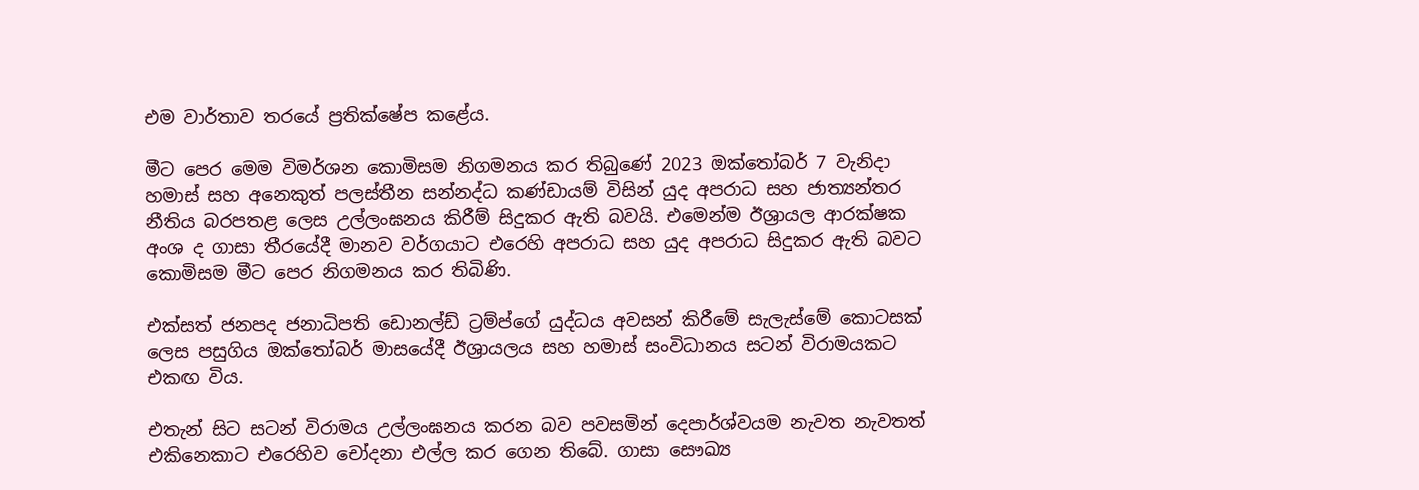එම වාර්තාව තරයේ ප්‍රතික්ෂේප කළේය.

මීට පෙර මෙම විමර්ශන කොමිසම නිගමනය කර තිබුණේ 2023 ඔක්තෝබර් 7 වැනිදා හමාස් සහ අනෙකුත් පලස්තීන සන්නද්ධ කණ්ඩායම් විසින් යුද අපරාධ සහ ජාත්‍යන්තර නීතිය බරපතළ ලෙස උල්ලංඝනය කිරීම් සිදුකර ඇති බවයි. එමෙන්ම ඊශ්‍රායල ආරක්ෂක අංශ ද ගාසා තීරයේදී මානව වර්ගයාට එරෙහි අපරාධ සහ යුද අපරාධ සිදුකර ඇති බවට කොමිසම මීට පෙර නිගමනය කර තිබිණි.

එක්සත් ජනපද ජනාධිපති ඩොනල්ඩ් ට්‍රම්ප්ගේ යුද්ධය අවසන් කිරීමේ සැලැස්මේ කොටසක් ලෙස පසුගිය ඔක්තෝබර් මාසයේදී ඊශ්‍රායලය සහ හමාස් සංවිධානය සටන් විරාමයකට එකඟ විය.

එතැන් සිට සටන් විරාමය උල්ලංඝනය කරන බව පවසමින් දෙපාර්ශ්වයම නැවත නැවතත් එකිනෙකාට එරෙහිව චෝදනා එල්ල කර ගෙන තිබේ. ගාසා සෞඛ්‍ය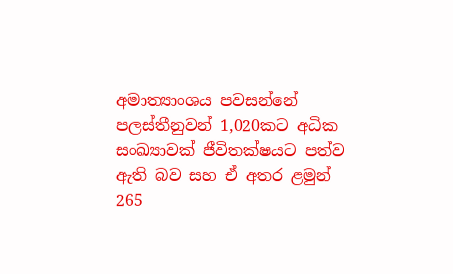අමාත්‍යාංශය පවසන්නේ පලස්තීනුවන් 1,020කට අධික සංඛ්‍යාවක් ජීවිතක්ෂයට පත්ව ඇති බව සහ ඒ අතර ළමුන් 265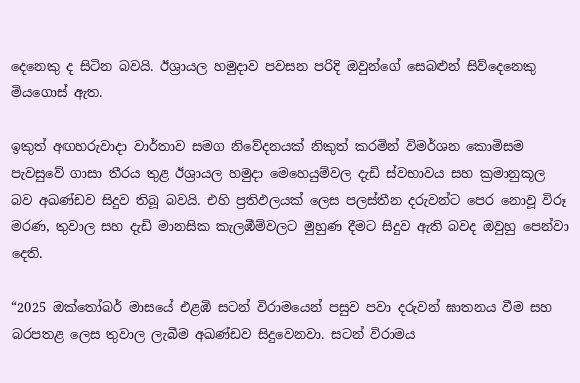දෙනෙකු ද සිටින බවයි. ඊශ්‍රායල හමුදාව පවසන පරිදි ඔවුන්ගේ සෙබළුන් සිව්දෙනෙකු මියගොස් ඇත.

ඉකුත් අඟහරුවාදා වාර්තාව සමග නිවේදනයක් නිකුත් කරමින් විමර්ශන කොමිසම පැවසුවේ ගාසා තීරය තුළ ඊශ්‍රායල හමුදා මෙහෙයුම්වල දැඩි ස්වභාවය සහ ක්‍රමානුකූල බව අඛණ්ඩව සිදුව තිබූ බවයි. එහි ප්‍රතිඵලයක් ලෙස පලස්තීන දරුවන්ට පෙර නොවූ විරූ මරණ, තුවාල සහ දැඩි මානසික කැලඹීම්වලට මුහුණ දීමට සිදුව ඇති බවද ඔවුහු පෙන්වා දෙති.

“2025 ඔක්තෝබර් මාසයේ එළඹි සටන් විරාමයෙන් පසුව පවා දරුවන් ඝාතනය වීම සහ බරපතළ ලෙස තුවාල ලැබීම අඛණ්ඩව සිදුවෙනවා. සටන් විරාමය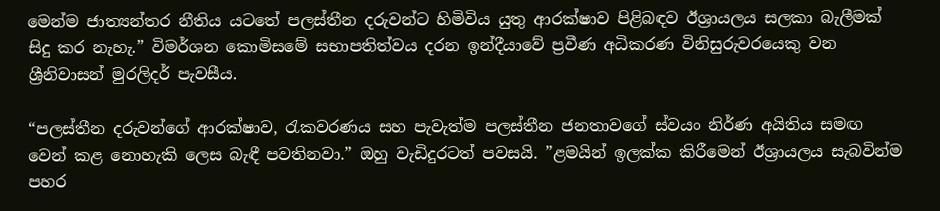මෙන්ම ජාත්‍යන්තර නීතිය යටතේ පලස්තීන දරුවන්ට හිමිවිය යුතු ආරක්ෂාව පිළිබඳව ඊශ්‍රායලය සලකා බැලීමක් සිදු කර නැහැ.” විමර්ශන කොමිසමේ සභාපතිත්වය දරන ඉන්දීයාවේ ප්‍රවීණ අධිකරණ විනිසුරුවරයෙකු වන ශ්‍රීනිවාසන් මුරලිදර් පැවසීය.

“පලස්තීන දරුවන්ගේ ආරක්ෂාව, රැකවරණය සහ පැවැත්ම පලස්තීන ජනතාවගේ ස්වයං නිර්ණ අයිතිය සමඟ වෙන් කළ නොහැකි ලෙස බැඳී පවතිනවා.” ඔහු වැඩිදුරටත් පවසයි. ”ළමයින් ඉලක්ක කිරීමෙන් ඊශ්‍රායලය සැබවින්ම පහර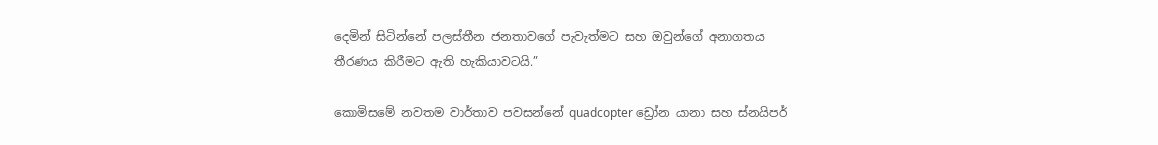දෙමින් සිටින්නේ පලස්තීන ජනතාවගේ පැවැත්මට සහ ඔවුන්ගේ අනාගතය තීරණය කිරීමට ඇති හැකියාවටයි.”

කොමිසමේ නවතම වාර්තාව පවසන්නේ quadcopter ඩ්‍රෝන යානා සහ ස්නයිපර්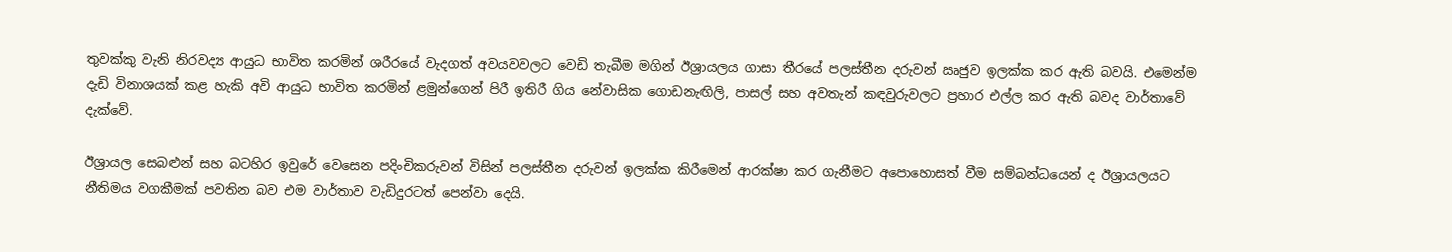තුවක්කු වැනි නිරවද්‍ය ආයුධ භාවිත කරමින් ශරීරයේ වැදගත් අවයවවලට වෙඩි තැබීම මගින් ඊශ්‍රායලය ගාසා තීරයේ පලස්තීන දරුවන් ඍජුව ඉලක්ක කර ඇති බවයි. එමෙන්ම දැඩි විනාශයක් කළ හැකි අවි ආයුධ භාවිත කරමින් ළමුන්ගෙන් පිරී ඉතිරී ගිය නේවාසික ගොඩනැඟිලි, පාසල් සහ අවතැන් කඳවුරුවලට ප්‍රහාර එල්ල කර ඇති බවද වාර්තාවේ දැක්වේ.

ඊශ්‍රායල සෙබළුන් සහ බටහිර ඉවුරේ වෙසෙන පදිංචිකරුවන් විසින් පලස්තීන දරුවන් ඉලක්ක කිරීමෙන් ආරක්ෂා කර ගැනීමට අපොහොසත් වීම සම්බන්ධයෙන් ද ඊශ්‍රායලයට නීතිමය වගකීමක් පවතින බව එම වාර්තාව වැඩිදුරටත් පෙන්වා දෙයි.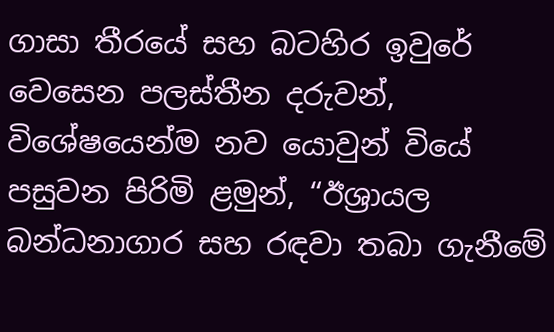ගාසා තීරයේ සහ බටහිර ඉවුරේ වෙසෙන පලස්තීන දරුවන්, විශේෂයෙන්ම නව යොවුන් වියේ පසුවන පිරිමි ළමුන්, “ඊශ්‍රායල බන්ධනාගාර සහ රඳවා තබා ගැනීමේ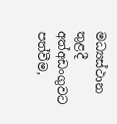මධ්‍යස්ථාන තුළදී අත්අඩංගුවට පත්වීම,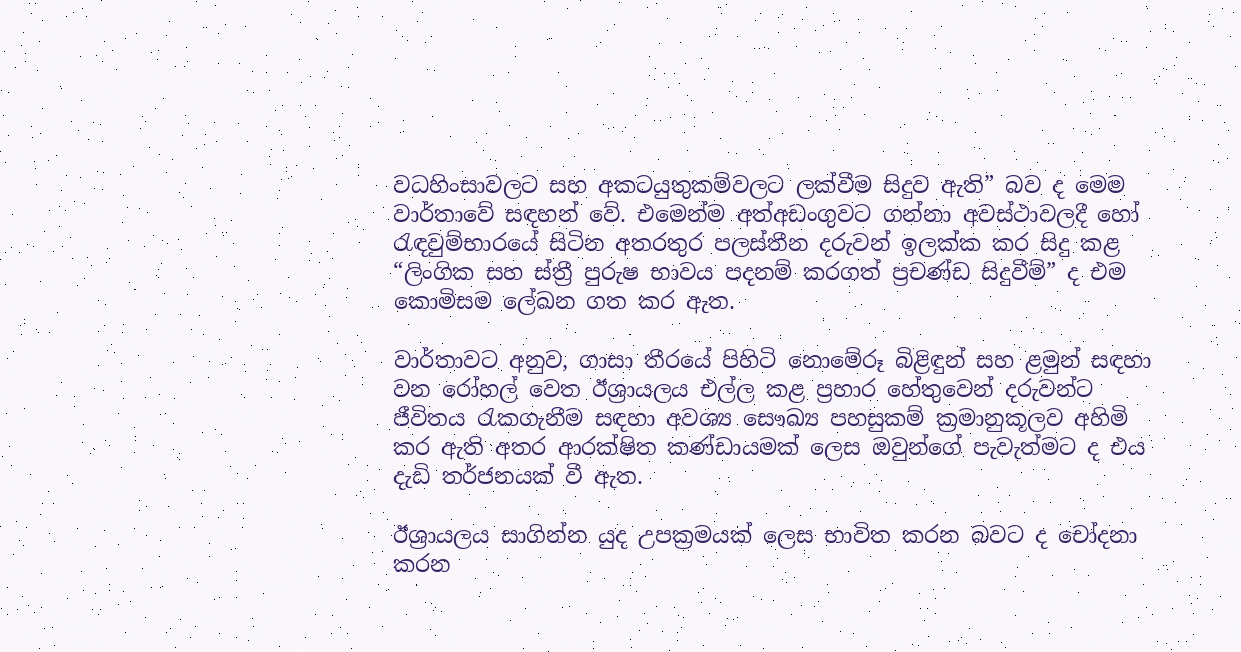වධහිංසාවලට සහ අකටයුතුකම්වලට ලක්වීම සිදුව ඇති” බව ද මෙම වාර්තාවේ සඳහන් වේ. එමෙන්ම අත්අඩංගුවට ගන්නා අවස්ථාවලදී හෝ රැඳවුම්භාරයේ සිටින අතරතුර පලස්තීන දරුවන් ඉලක්ක කර සිදු කළ “ලිංගික සහ ස්ත්‍රී පුරුෂ භාවය පදනම් කරගත් ප්‍රචණ්ඩ සිදුවීම්” ද එම කොමිසම ලේඛන ගත කර ඇත.

වාර්තාවට අනුව, ගාසා තීරයේ පිහිටි නොමේරූ බිළිඳුන් සහ ළමුන් සඳහා වන රෝහල් වෙත ඊශ්‍රායලය එල්ල කළ ප්‍රහාර හේතුවෙන් දරුවන්ට ජීවිතය රැකගැනීම සඳහා අවශ්‍ය සෞඛ්‍ය පහසුකම් ක්‍රමානුකූලව අහිමි කර ඇති අතර ආරක්ෂිත කණ්ඩායමක් ලෙස ඔවුන්ගේ පැවැත්මට ද එය දැඩි තර්ජනයක් වී ඇත.

ඊශ්‍රායලය සාගින්න යුද උපක්‍රමයක් ලෙස භාවිත කරන බවට ද චෝදනා කරන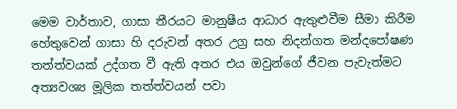මෙම වාර්තාව, ගාසා තීරයට මානුෂීය ආධාර ඇතුළුවීම සීමා කිරීම හේතුවෙන් ගාසා හි දරුවන් අතර උග්‍ර සහ නිදන්ගත මන්දපෝෂණ තත්ත්වයක් උද්ගත වී ඇති අතර එය ඔවුන්ගේ ජීවන පැවැත්මට අත්‍යවශ්‍ය මූලික තත්ත්වයන් පවා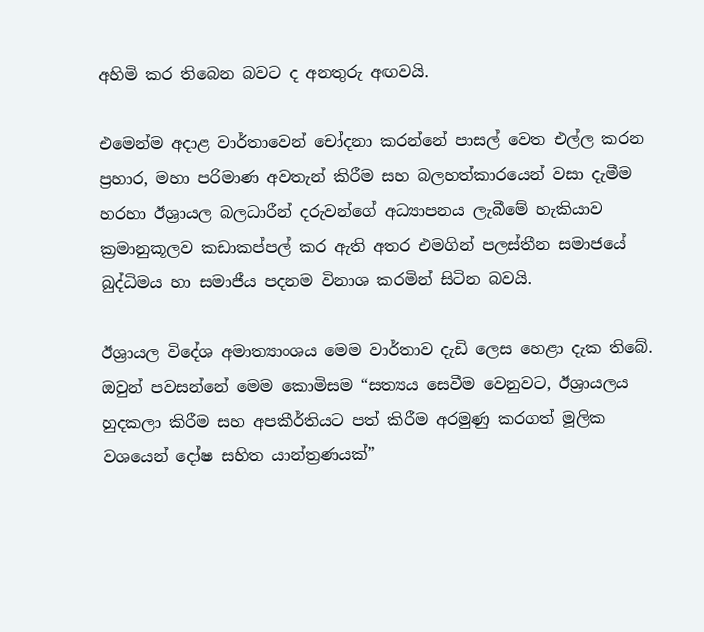අහිමි කර තිබෙන බවට ද අනතුරු අඟවයි.

එමෙන්ම අදාළ වාර්තාවෙන් චෝදනා කරන්නේ පාසල් වෙත එල්ල කරන ප්‍රහාර, මහා පරිමාණ අවතැන් කිරීම සහ බලහත්කාරයෙන් වසා දැමීම හරහා ඊශ්‍රායල බලධාරීන් දරුවන්ගේ අධ්‍යාපනය ලැබීමේ හැකියාව ක්‍රමානුකූලව කඩාකප්පල් කර ඇති අතර එමගින් පලස්තීන සමාජයේ බුද්ධිමය හා සමාජීය පදනම විනාශ කරමින් සිටින බවයි.

ඊශ්‍රායල විදේශ අමාත්‍යාංශය මෙම වාර්තාව දැඩි ලෙස හෙළා දැක තිබේ. ඔවුන් පවසන්නේ මෙම කොමිසම “සත්‍යය සෙවීම වෙනුවට, ඊශ්‍රායලය හුදකලා කිරීම සහ අපකීර්තියට පත් කිරීම අරමුණු කරගත් මූලික වශයෙන් දෝෂ සහිත යාන්ත්‍රණයක්”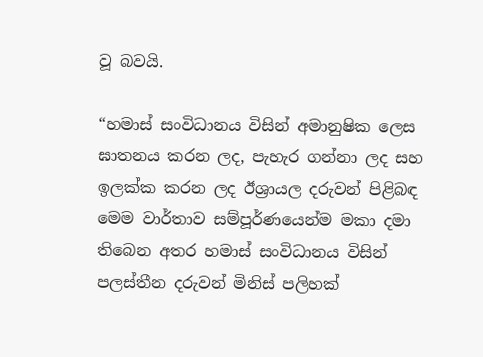වූ බවයි.

“හමාස් සංවිධානය විසින් අමානුෂික ලෙස ඝාතනය කරන ලද, පැහැර ගන්නා ලද සහ ඉලක්ක කරන ලද ඊශ්‍රායල දරුවන් පිළිබඳ මෙම වාර්තාව සම්පූර්ණයෙන්ම මකා දමා තිබෙන අතර හමාස් සංවිධානය විසින් පලස්තීන දරුවන් මිනිස් පලිහක්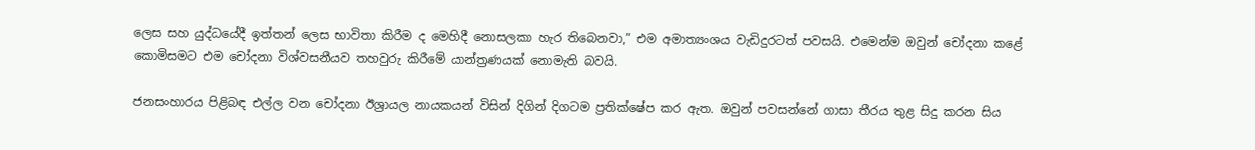ලෙස සහ යුද්ධයේදී ඉත්තන් ලෙස භාවිතා කිරීම ද මෙහිදී නොසලකා හැර තිබෙනවා,” එම අමාත්‍යංශය වැඩිදුරටත් පවසයි. එමෙන්ම ඔවුන් චෝදනා කළේ කොමිසමට එම චෝදනා විශ්වසනීයව තහවුරු කිරීමේ යාන්ත්‍රණයක් නොමැති බවයි.

ජනසංහාරය පිළිබඳ එල්ල වන චෝදනා ඊශ්‍රායල නායකයන් විසින් දිගින් දිගටම ප්‍රතික්ෂේප කර ඇත. ඔවුන් පවසන්නේ ගාසා තීරය තුළ සිදු කරන සිය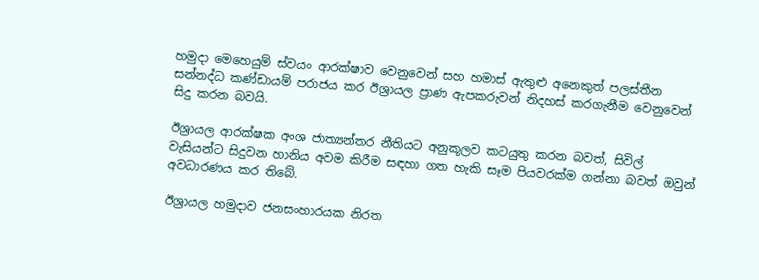හමුදා මෙහෙයුම් ස්වයං ආරක්ෂාව වෙනුවෙන් සහ හමාස් ඇතුළු අනෙකුත් පලස්තීන සන්නද්ධ කණ්ඩායම් පරාජය කර ඊශ්‍රායල ප්‍රාණ ඇපකරුවන් නිදහස් කරගැනීම වෙනුවෙන් සිදු කරන බවයි.

ඊශ්‍රායල ආරක්ෂක අංශ ජාත්‍යන්තර නීතියට අනුකූලව කටයුතු කරන බවත්, සිවිල් වැසියන්ට සිදුවන හානිය අවම කිරීම සඳහා ගත හැකි සෑම පියවරක්ම ගන්නා බවත් ඔවුන් අවධාරණය කර තිබේ.

ඊශ්‍රායල හමුදාව ජනසංහාරයක නිරත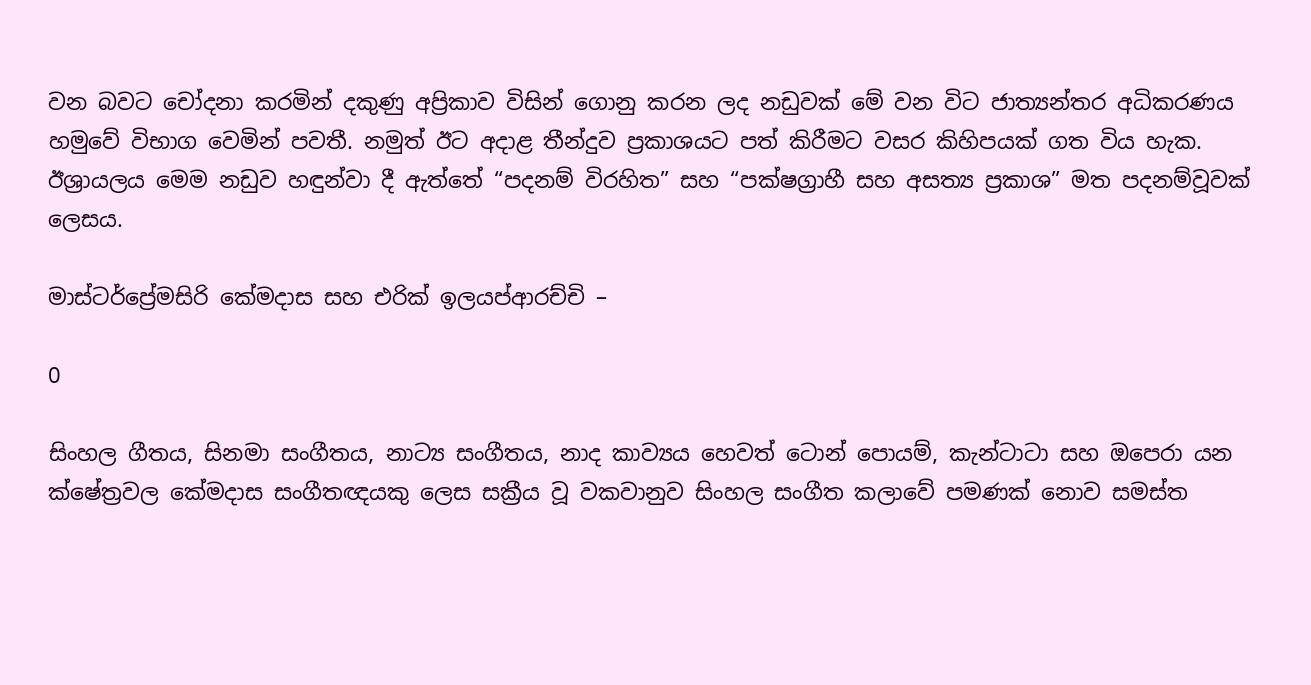වන බවට චෝදනා කරමින් දකුණු අප්‍රිකාව විසින් ගොනු කරන ලද නඩුවක් මේ වන විට ජාත්‍යන්තර අධිකරණය හමුවේ විභාග වෙමින් පවතී. නමුත් ඊට අදාළ තීන්දුව ප්‍රකාශයට පත් කිරීමට වසර කිහිපයක් ගත විය හැක. ඊශ්‍රායලය මෙම නඩුව හඳුන්වා දී ඇත්තේ “පදනම් විරහිත” සහ “පක්ෂග්‍රාහී සහ අසත්‍ය ප්‍රකාශ” මත පදනම්වූවක් ලෙසය.

මාස්ටර්ප්‍රේමසිරි කේමදාස සහ එරික් ඉලයප්ආරච්චි –

0

සිංහල ගීතය, සිනමා සංගීතය, නාට්‍ය සංගීතය, නාද කාව්‍යය හෙවත් ටොන් පොයම්, කැන්ටාටා සහ ඔපෙරා යන ක්ෂේත්‍රවල කේමදාස සංගීතඥයකු ලෙස සක්‍රීය වූ වකවානුව සිංහල සංගීත කලාවේ පමණක් නොව සමස්ත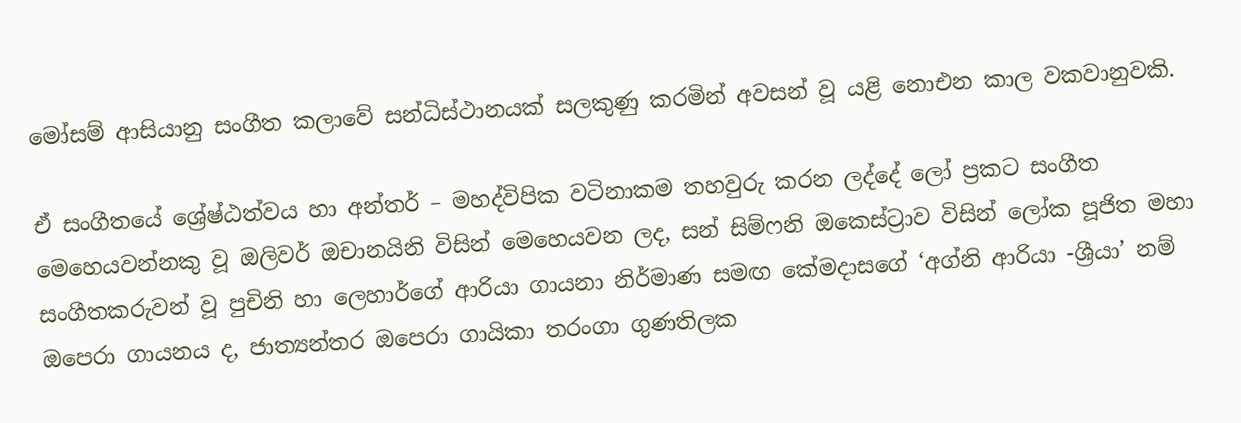මෝසම් ආසියානු සංගීත කලාවේ සන්ධිස්ථානයක් සලකුණු කරමින් අවසන් වූ යළි නොඑන කාල වකවානුවකි.

ඒ සංගීතයේ ශ්‍රේෂ්ඨත්වය හා අන්තර් – මහද්විපික වටිනාකම තහවුරු කරන ලද්දේ ලෝ ප්‍රකට සංගීත මෙහෙයවන්නකු වූ ඔලිවර් ඔචානයිනි විසින් මෙහෙයවන ලද, සන් සිම්ෆනි ඔකෙස්ට්‍රාව විසින් ලෝක පූජිත මහා සංගීතකරුවන් වූ පුචිනි හා ලෙහාර්ගේ ආරියා ගායනා නිර්මාණ සමඟ කේමදාසගේ ‘අග්නි ආරියා -ශ්‍රීයා’ නම් ඔපෙරා ගායනය ද, ජාත්‍යන්තර ඔපෙරා ගායිකා තරංගා ගුණතිලක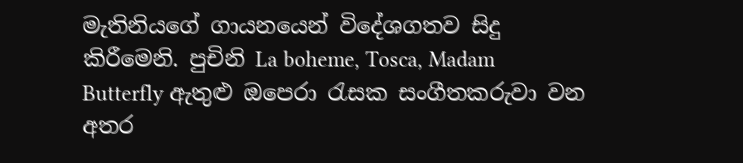මැතිනියගේ ගායනයෙන් විදේශගතව සිදු කිරීමෙනි. පුචිනි La boheme, Tosca, Madam Butterfly ඇතුළු ඔපෙරා රැසක සංගීතකරුවා වන අතර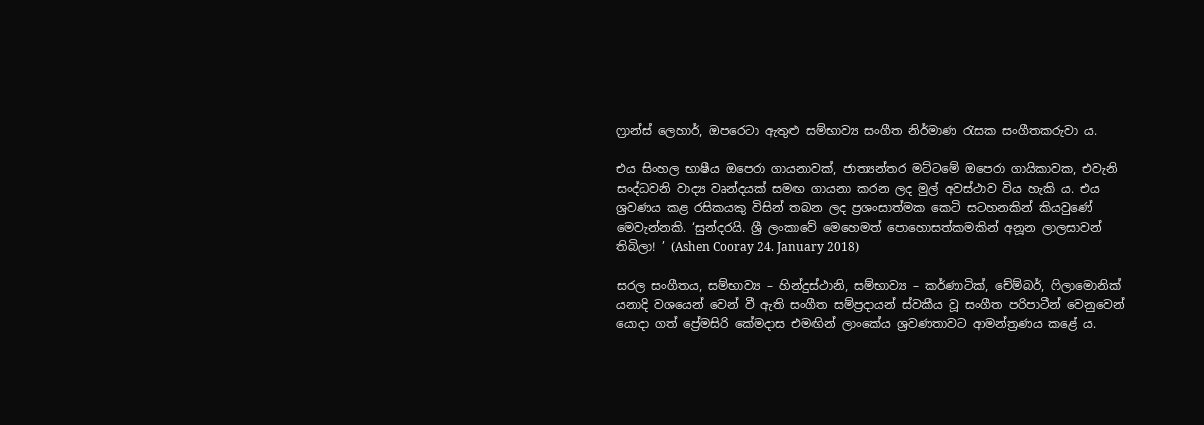ෆ්‍රාන්ස් ලෙහාර්, ඔපරෙටා ඇතුළු සම්භාව්‍ය සංගීත නිර්මාණ රැසක සංගීතකරුවා ය.

එය සිංහල භාෂීය ඔපෙරා ගායනාවක්, ජාත්‍යන්තර මට්ටමේ ඔපෙරා ගායිකාවක, එවැනි සංද්ධවනි වාද්‍ය වෘන්දයක් සමඟ ගායනා කරන ලද මුල් අවස්ථාව විය හැකි ය. එය ශ්‍රවණය කළ රසිකයකු විසින් තබන ලද ප්‍රශංසාත්මක කෙටි සටහනකින් කියවුණේ මෙවැන්නකි. ‘සුන්දරයි. ශ්‍රී ලංකාවේ මෙහෙමත් පොහොසත්කමකින් අනූන ලාලසාවන් තිබිලා! ’ (Ashen Cooray 24. January 2018)

සරල සංගීතය, සම්භාව්‍ය – හින්දුස්ථානි, සම්භාව්‍ය – කර්ණාටික්, චේම්බර්, ෆිලාමොනික් යනාදි වශයෙන් වෙන් වී ඇති සංගීත සම්ප්‍රදායන් ස්වකීය වූ සංගීත පරිපාටීන් වෙනුවෙන් යොදා ගත් ප්‍රේමසිරි කේමදාස එමඟින් ලාංකේය ශ්‍රවණතාවට ආමන්ත්‍රණය කළේ ය.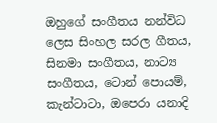ඔහුගේ සංගීතය නන්විධ ලෙස සිංහල සරල ගීතය, සිනමා සංගීතය, නාට්‍ය සංගීතය, ටොන් පොයම්, කැන්ටාටා, ඔපෙරා යනාදි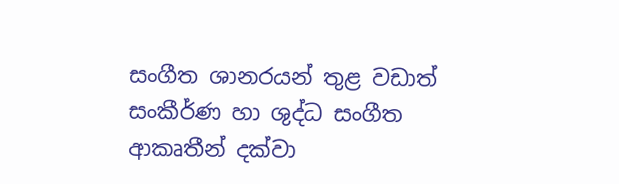සංගීත ශානරයන් තුළ වඩාත් සංකීර්ණ හා ශුද්ධ සංගීත ආකෘතීන් දක්වා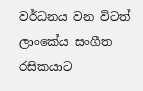වර්ධනය වන විටත් ලාංකේය සංගීත රසිකයාට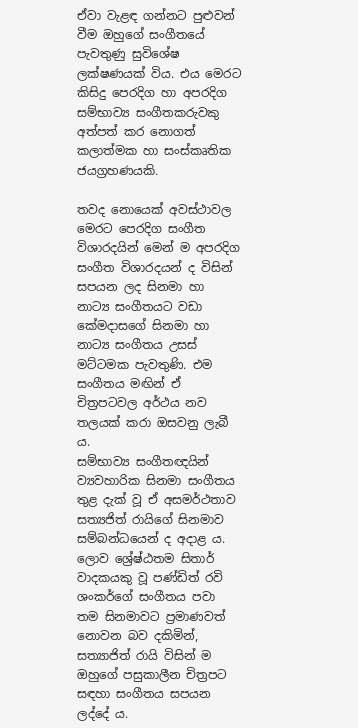ඒවා වැළඳ ගන්නට පුළුවන් වීම ඔහුගේ සංගීතයේ පැවතුණු සුවිශේෂ ලක්ෂණයක් විය. එය මෙරට කිසිදු පෙරදිග හා අපරදිග සම්භාව්‍ය සංගීතකරුවකු අත්පත් කර නොගත් කලාත්මක හා සංස්කෘතික ජයග්‍රහණයකි.

තවද නොයෙක් අවස්ථාවල මෙරට පෙරදිග සංගීත විශාරදයින් මෙන් ම අපරදිග සංගීත විශාරදයන් ද විසින් සපයන ලද සිනමා හා නාට්‍ය සංගීතයට වඩා කේමදාසගේ සිනමා හා නාට්‍ය සංගීතය උසස් මට්ටමක පැවතුණි. එම සංගීතය මඟින් ඒ චිත්‍රපටවල අර්ථය නව තලයක් කරා ඔසවනු ලැබී ය.
සම්භාව්‍ය සංගීතඥයින් ව්‍යවහාරික සිනමා සංගීතය තුළ දැක් වූ ඒ අසමර්ථතාව සත්‍යජිත් රායිගේ සිනමාව සම්බන්ධයෙන් ද අදාළ ය. ලොව ශ්‍රේෂ්ඨතම සිතාර් වාදකයකු වූ පණ්ඩිත් රවි ශංකර්ගේ සංගීතය පවා තම සිනමාවට ප්‍රමාණවත් නොවන බව දකිමින්, සත්‍යාජිත් රායි විසින් ම ඔහුගේ පසුකාලීන චිත්‍රපට සඳහා සංගීතය සපයන ලද්දේ ය.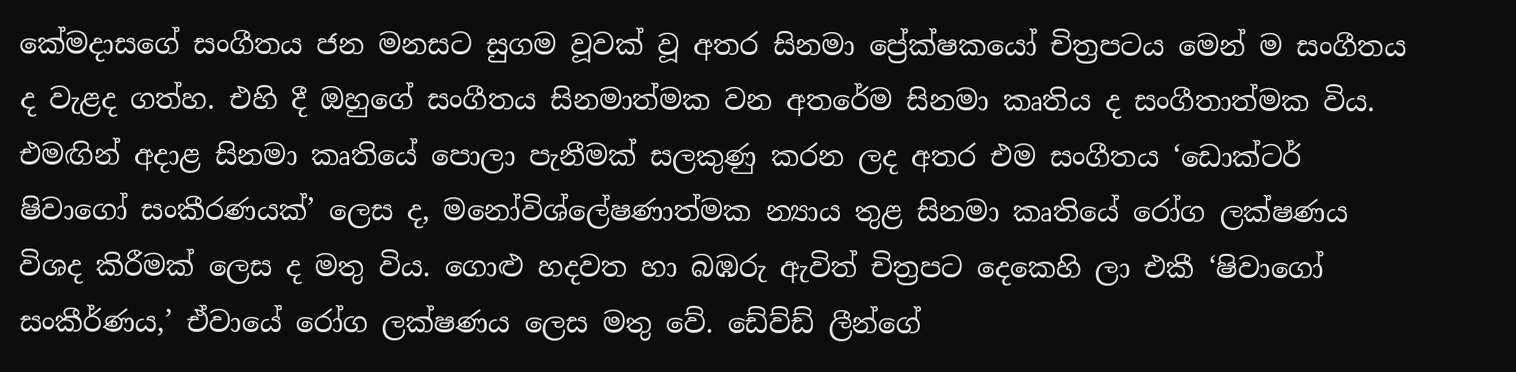කේමදාසගේ සංගීතය ජන මනසට සුගම වූවක් වූ අතර සිනමා ප්‍රේක්ෂකයෝ චිත්‍රපටය මෙන් ම සංගීතය ද වැළද ගත්හ. එහි දී ඔහුගේ සංගීතය සිනමාත්මක වන අතරේම සිනමා කෘතිය ද සංගීතාත්මක විය. එමඟින් අදාළ සිනමා කෘතියේ පොලා පැනීමක් සලකුණු කරන ලද අතර එම සංගීතය ‘ඩොක්ටර් ෂිවාගෝ සංකීරණයක්’ ලෙස ද, මනෝවිශ්ලේෂණාත්මක න්‍යාය තුළ සිනමා කෘතියේ රෝග ලක්ෂණය විශද කිරීමක් ලෙස ද මතු විය. ගොළු හදවත හා බඹරු ඇවිත් චිත්‍රපට දෙකෙහි ලා එකී ‘ෂිවාගෝ සංකීර්ණය,’ ඒවායේ රෝග ලක්ෂණය ලෙස මතු වේ. ඩේව්ඩ් ලීන්ගේ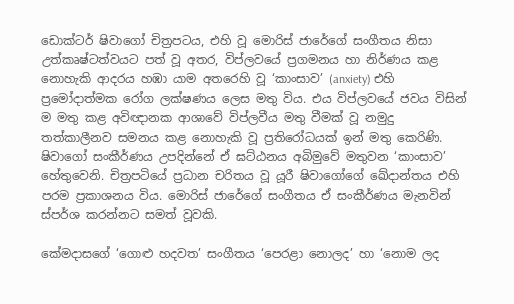ඩොක්ටර් ෂිවාගෝ චිත්‍රපටය, එහි වූ මොරිස් ජාරේගේ සංගීතය නිසා උත්කෘෂ්ටත්වයට පත් වූ අතර, විප්ලවයේ ප්‍රගමනය හා නිර්ණය කළ නොහැකි ආදරය හඹා යාම අතරෙහි වූ ‘කාංසාව’ (anxiety) එහි ප්‍රමෝදාත්මක රෝග ලක්ෂණය ලෙස මතු විය. එය විප්ලවයේ ජවය විසින් ම මතු කළ අවිඥානක ආශාවේ විප්ලවීය මතු වීමක් වූ නමුදු තත්කාලීනව සමනය කළ නොහැකි වූ ප්‍රතිරෝධයක් ඉන් මතු කෙරිණි. ෂිවාගෝ සංකීර්ණය උපදින්නේ ඒ ඝට්ඨනය අබිමුවේ මතුවන ‘කාංසාව’ හේතුවෙනි. චිත්‍රපටියේ ප්‍රධාන චරිතය වූ යූරී ෂිවාගෝගේ ඛේදාන්තය එහි පරම ප්‍රකාශනය විය. මොරිස් ජාරේගේ සංගීතය ඒ සංකීර්ණය මැනවින් ස්පර්ශ කරන්නට සමත් වූවකි.

කේමදාසගේ ‘ගොළු හදවත’ සංගීතය ‘පෙරළා නොලද’ හා ‘නොම ලද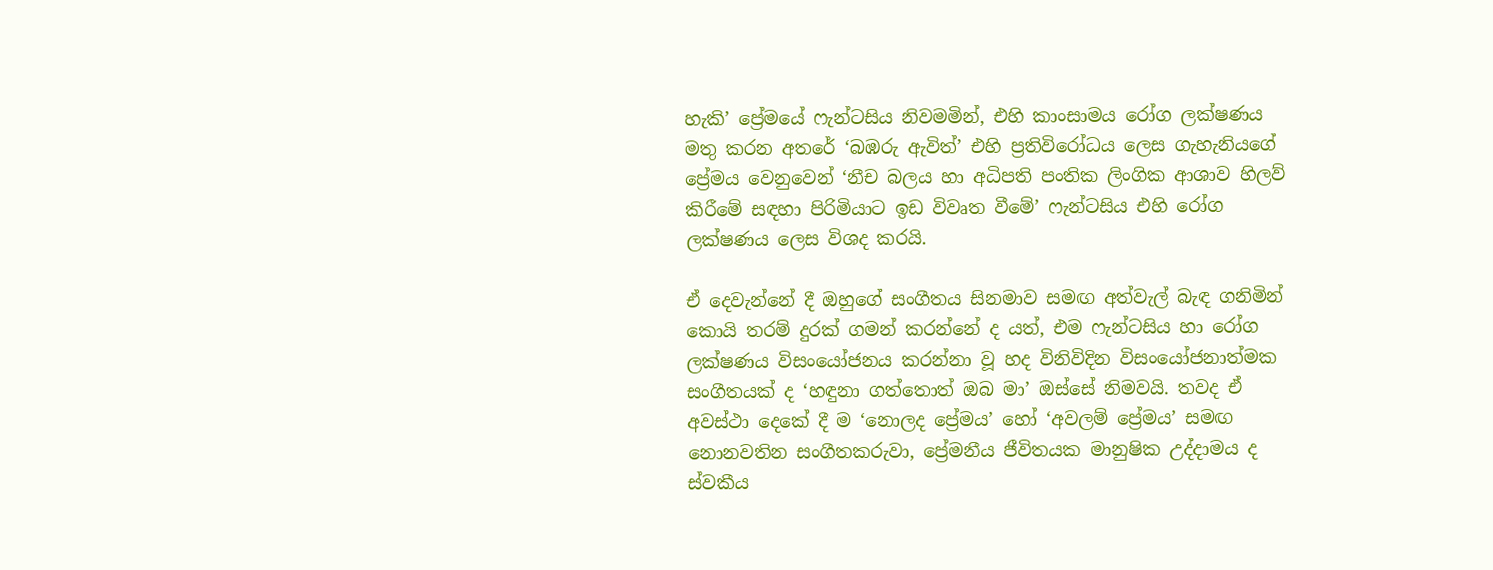හැකි’ ප්‍රේමයේ ෆැන්ටසිය නිවමමින්, එහි කාංසාමය රෝග ලක්ෂණය මතු කරන අතරේ ‘බඹරු ඇවිත්’ එහි ප්‍රතිවිරෝධය ලෙස ගැහැනියගේ ප්‍රේමය වෙනුවෙන් ‘නීච බලය හා අධිපති පංතික ලිංගික ආශාව හිලව් කිරීමේ සඳහා පිරිමියාට ඉඩ විවෘත වීමේ’ ෆැන්ටසිය එහි රෝග ලක්ෂණය ලෙස විශද කරයි.

ඒ දෙවැන්නේ දී ඔහුගේ සංගීතය සිනමාව සමඟ අත්වැල් බැඳ ගනිමින් කොයි තරම් දුරක් ගමන් කරන්නේ ද යත්, එම ෆැන්ටසිය හා රෝග ලක්ෂණය විසංයෝජනය කරන්නා වූ හද විනිවිදින විසංයෝජනාත්මක සංගීතයක් ද ‘හඳුනා ගත්තොත් ඔබ මා’ ඔස්සේ නිමවයි. තවද ඒ අවස්ථා දෙකේ දී ම ‘නොලද ප්‍රේමය’ හෝ ‘අවලම් ප්‍රේමය’ සමඟ නොනවතින සංගීතකරුවා, ප්‍රේමනීය ජීවිතයක මානුෂික උද්දාමය ද ස්වකීය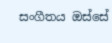සංගීතය ඔස්සේ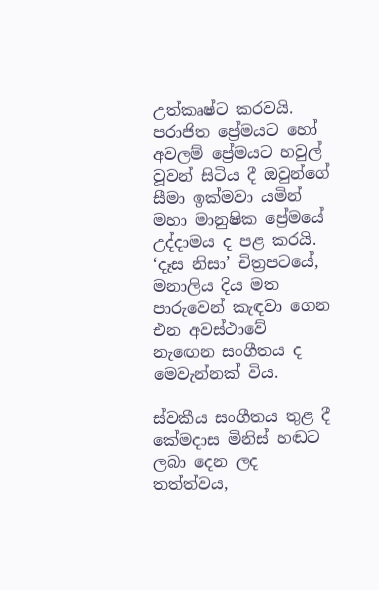උත්කෘෂ්ට කරවයි. පරාජිත ප්‍රේමයට හෝ අවලම් ප්‍රේමයට හවුල් වූවන් සිටිය දී ඔවුන්ගේ සීමා ඉක්මවා යමින් මහා මානුෂික ප්‍රේමයේ උද්දාමය ද පළ කරයි. ‘දෑස නිසා’ චිත්‍රපටයේ, මනාලිය දිය මත පාරුවෙන් කැඳවා ගෙන එන අවස්ථාවේ නැ‍ඟෙන සංගීතය ද මෙවැන්නක් විය.

ස්වකීය සංගීතය තුළ දී කේමදාස මිනිස් හඬට ලබා දෙන ලද තත්ත්වය,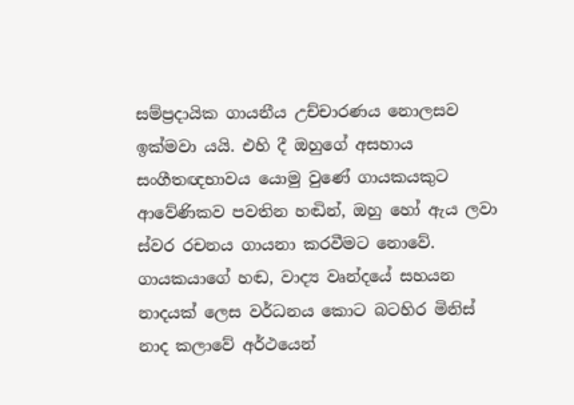සම්ප්‍රදායික ගායනීය උච්චාරණය නොලසව ඉක්මවා යයි. එහි දී ඔහුගේ අසහාය සංගීතඥභාවය යොමු වුණේ ගායකයකුට ආවේණිකව පවතින හඬින්, ඔහු හෝ ඇය ලවා ස්වර රචනය ගායනා කරවීමට නොවේ. ගායකයාගේ හඬ, වාද්‍ය වෘන්දයේ සහයන නාදයක් ලෙස වර්ධනය කොට බටහිර මිනිස් නාද කලාවේ අර්ථයෙන්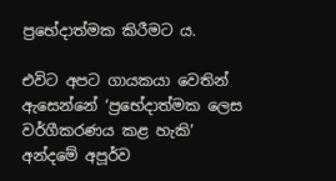ප්‍රභේදාත්මක කිරීමට ය.

එවිට අපට ගායකයා වෙතින් ඇසෙන්නේ ‘ප්‍රභේදාත්මක ලෙස වර්ගීකරණය කළ හැකි’ අන්දමේ අපූර්ව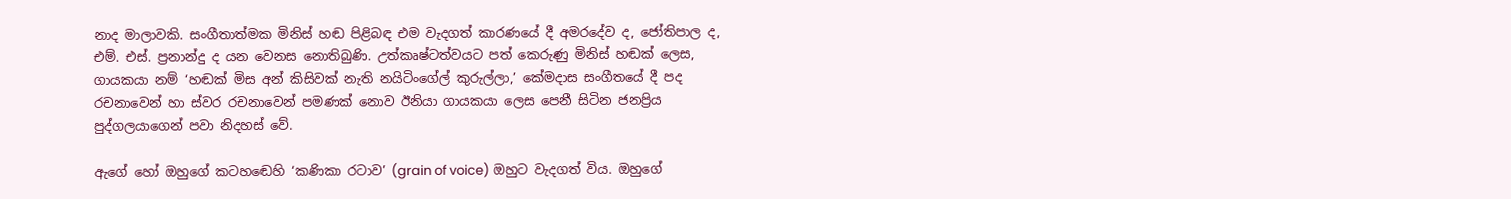නාද මාලාවකි. සංගීතාත්මක මිනිස් හඬ පිළිබඳ එම වැදගත් කාරණයේ දී අමරදේව ද, ජෝතිපාල ද, එම්. එස්. ප්‍රනාන්දු ද යන වෙනස නොතිබුණි. උත්කෘෂ්ටත්වයට පත් කෙරුණු මිනිස් හඬක් ලෙස, ගායකයා නම් ‘හඬක් මිස අන් කිසිවක් නැති නයිටිංගේල් කුරුල්ලා,’ කේමදාස සංගීතයේ දී පද රචනාවෙන් හා ස්වර රචනාවෙන් පමණක් නොව ඊනියා ගායකයා ලෙස පෙනී සිටින ජනප්‍රිය පුද්ගලයාගෙන් පවා නිදහස් වේ.

ඇගේ හෝ ඔහුගේ කටහ‍ඬෙහි ‘කණිකා රටාව’ (grain of voice) ඔහුට වැදගත් විය. ඔහුගේ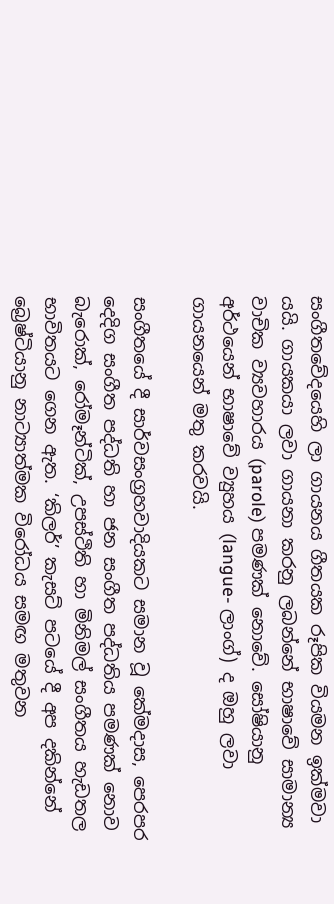සංගීතවේදයෙහි ලා ගායනය ගීතයක රූපික වියමන ඉක්මවා යයි. ගායකයා ලවා ගායනා කරනු ලබන්නේ භාෂාවේ සාමාන්‍ය වාචික ව්‍යවහාරය (parole) පමණක් නොවේ. සෝෂියානු අර්ථයෙන් භාෂාවේ ව්‍යුහය (langue- ලාංග්) ද ඔහු ලවා ගායනයෙන් මතු කරවයි.

සංගීතයේ දී සාර්වසංග්‍රහවාදියකට සමාන වූ කේමදාස, පෙරපර දෙදිග සංගීත පද්ධති හා ජන සංගීත පද්ධතිය පමණක් නොව බැරොක්, රෝමෑන්ටික්, උපස්ථිති හා මිනිමල් සංගීතය හැඩතල භාවිතයට ගෙන ඇත. ‘කිලර්’ කැසට් පටයේ දී අප දකින්නේ බ්‍රෙෂ්ටියානු නාට්‍යාත්මක විරෝධය සමඟ මතුවන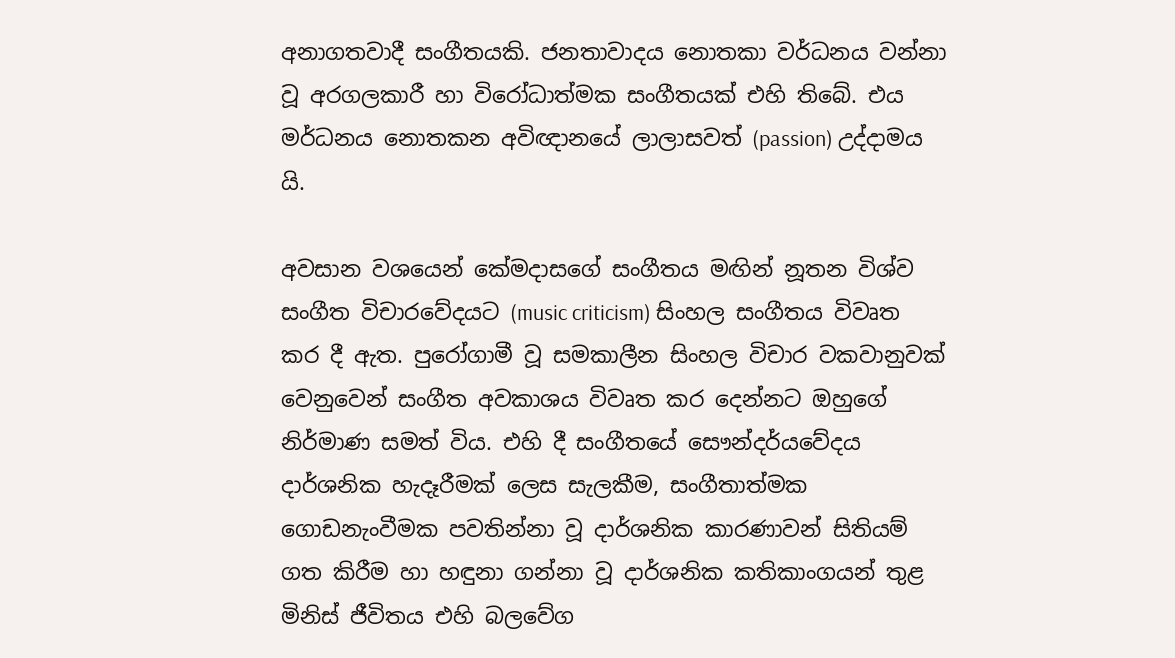අනාගතවාදී සංගීතයකි. ජනතාවාදය නොතකා වර්ධනය වන්නා වූ අරගලකාරී හා විරෝධාත්මක සංගීතයක් එහි තිබේ. එය මර්ධනය නොතකන අවිඥානයේ ලාලාසවත් (passion) උද්දාමය යි.

අවසාන වශයෙන් කේමදාසගේ සංගීතය මඟින් නූතන විශ්ව සංගීත විචාරවේදයට (music criticism) සිංහල සංගීතය විවෘත කර දී ඇත. පුරෝගාමී වූ සමකාලීන සිංහල විචාර වකවානුවක් වෙනුවෙන් සංගීත අවකාශය විවෘත කර දෙන්නට ඔහුගේ නිර්මාණ සමත් විය. එහි දී සංගීතයේ සෞන්දර්යවේදය දාර්ශනික හැදෑරීමක් ලෙස සැලකීම, සංගීතාත්මක ගොඩනැංවීමක පවතින්නා වූ දාර්ශනික කාරණාවන් සිතියම් ගත කිරීම හා හඳුනා ගන්නා වූ දාර්ශනික කතිකාංගයන් තුළ මිනිස් ජීවිතය එහි බලවේග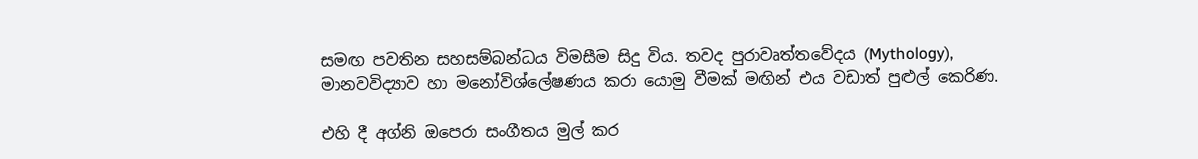සමඟ පවතින සහසම්බන්ධය විමසීම සිදු විය. තවද පුරාවෘත්තවේදය (Mythology), මානවවිද්‍යාව හා මනෝවිශ්ලේෂණය කරා යොමු වීමක් මඟින් එය වඩාත් පුළුල් කෙරිණ.

එහි දී අග්නි ඔපෙරා සංගීතය මුල් කර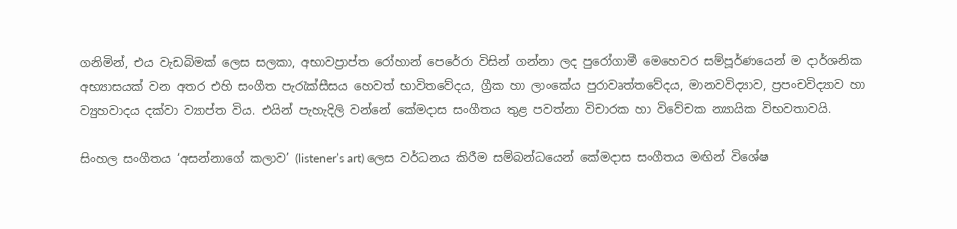ගනිමින්, එය වැඩබිමක් ලෙස සලකා, අභාවප්‍රාප්ත රෝහාන් පෙරේරා විසින් ගන්නා ලද පුරෝගාමී මෙහෙවර සම්පූර්ණයෙන් ම දාර්ශනික අභ්‍යාසයක් වන අතර එහි සංගීත පැරැක්සීසය හෙවත් භාවිතවේදය, ග්‍රීක හා ලාංකේය පුරාවෘත්තවේදය, මානවවිද්‍යාව, ප්‍රපංචවිද්‍යාව හා ව්‍යුහවාදය දක්වා ව්‍යාප්ත විය. එයින් පැහැදිලි වන්නේ කේමදාස සංගීතය තුළ පවත්නා විචාරක හා විවේචක න්‍යායික විභවතාවයි.

සිංහල සංගීතය ‘අසන්නාගේ කලාව’ (listener’s art) ලෙස වර්ධනය කිරීම සම්බන්ධයෙන් කේමදාස සංගීතය මඟින් විශේෂ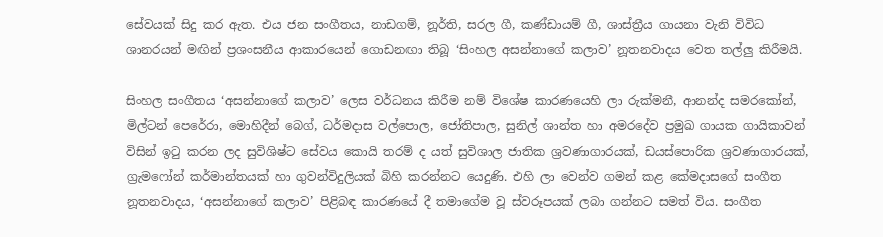සේවයක් සිදු කර ඇත. එය ජන සංගීතය, නාඩගම්, නූර්ති, සරල ගී, කණ්ඩායම් ගී, ශාස්ත්‍රීය ගායනා වැනි විවිධ ශානරයන් මඟින් ප්‍රශංසනීය ආකාරයෙන් ගොඩනඟා තිබූ ‘සිංහල අසන්නාගේ කලාව’ නූතනවාදය වෙත තල්ලු කිරීමයි.

සිංහල සංගීතය ‘අසන්නාගේ කලාව’ ලෙස වර්ධනය කිරීම නම් විශේෂ කාරණයෙහි ලා රුක්මනී, ආනන්ද සමරකෝන්, මිල්ටන් පෙරේරා, මොහිදීන් බෙග්, ධර්මදාස වල්පොල, ජෝතිපාල, සුනිල් ශාන්ත හා අමරදේව ප්‍රමුඛ ගායක ගායිකාවන් විසින් ඉටු කරන ලද සුවිශිෂ්ට සේවය කොයි තරම් ද යත් සුවිශාල ජාතික ශ්‍රවණාගාරයක්, ඩයස්පොරික ශ්‍රවණාගාරයක්, ග්‍රැමෆෝන් කර්මාන්තයක් හා ගුවන්විදුලියක් බිහි කරන්නට යෙදුණි. එහි ලා වෙන්ව ගමන් කළ කේමදාසගේ සංගීත නූතනවාදය, ‘අසන්නාගේ කලාව’ පිළිබඳ කාරණයේ දී තමාගේම වූ ස්වරූපයක් ලබා ගන්නට සමත් විය. සංගීත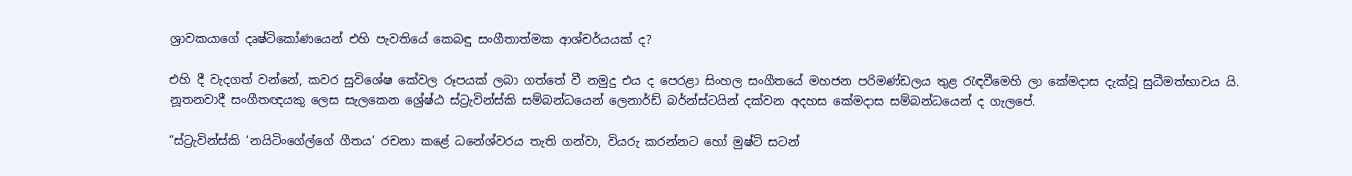ශ්‍රාවකයාගේ දෘෂ්ටිකෝණයෙන් එහි පැවතියේ කෙබඳු සංගීතාත්මක ආශ්චර්යයක් ද?

එහි දී වැදගත් වන්නේ, කවර සුවිශේෂ කේවල රූපයක් ලබා ගත්තේ වී නමුදු එය ද පෙරළා සිංහල සංගීතයේ මහජන පරිමණ්ඩලය තුළ රැඳවීමෙහි ලා කේමදාස දැක්වූ සුධීමත්භාවය යි. නූතනවාදී සංගීතඥයකු ලෙස සැලකෙන ශ්‍රේෂ්ඨ ස්ට්‍රැවින්ස්කි සම්බන්ධයෙන් ලෙනාර්ඩ් බර්න්ස්ටයින් දක්වන අදහස කේමදාස සම්බන්ධයෙන් ද ගැලපේ.

“ස්ට්‍රැවින්ස්කි ‘නයිටිංගේල්ගේ ගීතය’ රචනා කළේ ධනේශ්වරය තැති ගන්වා, වියරු කරන්නට හෝ මුෂ්ටි සටන්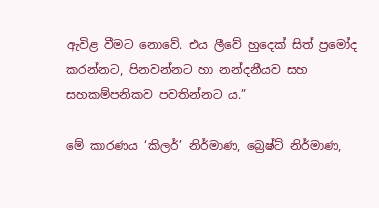ඇවිළ වීමට නොවේ. එය ලීවේ හුදෙක් සිත් ප්‍රමෝද කරන්නට, පිනවන්නට හා නන්දනීයව සහ සහකම්පනිකව පවතින්නට ය.”

මේ කාරණය ‘කිලර්’ නිර්මාණ, බ්‍රෙෂ්ට් නිර්මාණ,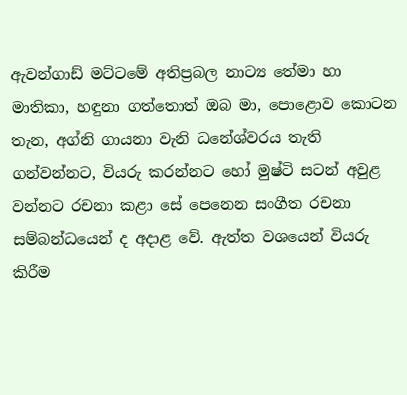ඇවන්ගාඩ් මට්ටමේ අතිප්‍රබල නාට්‍ය තේමා හා මාතිකා, හඳුනා ගත්තොත් ඔබ මා, පොළොව කොටන තැන, අග්නි ගායනා වැනි ධනේශ්වරය තැති ගන්වන්නට, වියරු කරන්නට හෝ මුෂ්ටි සටන් අවුළ වන්නට රචනා කළා සේ පෙනෙන සංගීත රචනා සම්බන්ධයෙන් ද අදාළ වේ. ඇත්ත වශයෙන් වියරු කිරීම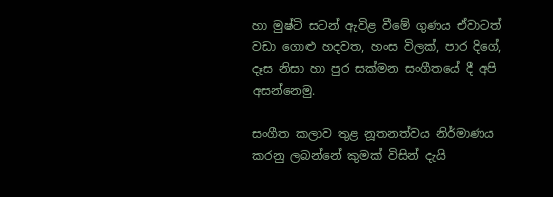හා මුෂ්ටි සටන් ඇවිළ වීමේ ගුණය ඒවාටත් වඩා ගොළු හදවත, හංස විලක්, පාර දිගේ, දෑස නිසා හා පුර සක්මන සංගීතයේ දී අපි අසන්නෙමු.

සංගීත කලාව තුළ නූතනත්වය නිර්මාණය කරනු ලබන්නේ කුමක් විසින් දැයි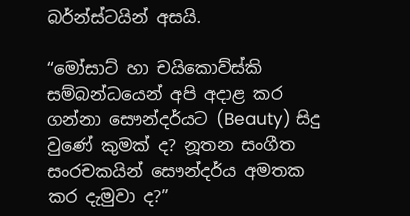බර්න්ස්ටයින් අසයි.

“මෝසාට් හා චයිකොව්ස්කි සම්බන්ධයෙන් අපි අදාළ කර ගන්නා සෞන්දර්යට (Beauty) සිදු වුණේ කුමක් ද? නූතන සංගීත සංරචකයින් සෞන්දර්ය අමතක කර දැමුවා ද?”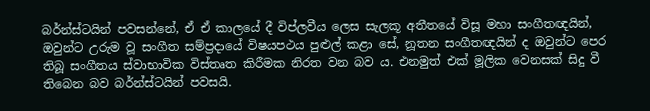බර්න්ස්ටයින් පවසන්නේ, ඒ ඒ කාලයේ දී විප්ලවීය ලෙස සැලකූ අතීතයේ විසූ මහා සංගීතඥයින්, ඔවුන්ට උරුම වූ සංගීත සම්ප්‍රදායේ විෂයපථය පුළුල් කළා සේ, නූතන සංගීතඥයින් ද ඔවුන්ට පෙර තිබූ සංගීතය ස්වාභාවික විස්තෘත කිරීමක නිරත වන බව ය. එනමුත් එක් මූලික වෙනසක් සිදු වී තිබෙන බව බර්න්ස්ටයින් පවසයි.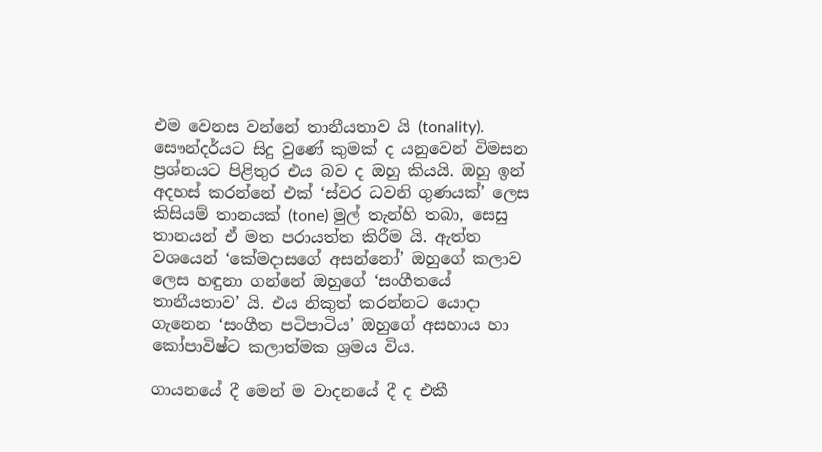එම වෙනස වන්නේ තානීයතාව යි (tonality). සෞන්දර්යට සිදු වුණේ කුමක් ද යනුවෙන් විමසන ප්‍රශ්නයට පිළිතුර එය බව ද ඔහු කියයි. ඔහු ඉන් අදහස් කරන්නේ එක් ‘ස්වර ධවනි ගුණයක්’ ලෙස කිසියම් තානයක් (tone) මුල් තැන්හි තබා, සෙසු තානයන් ඒ මත පරායත්ත කිරීම යි. ඇත්ත වශයෙන් ‘කේමදාසගේ අසන්නෝ’ ඔහුගේ කලාව ලෙස හඳුනා ගන්නේ ඔහුගේ ‘සංගීතයේ තානීයතාව’ යි. එය නිකුත් කරන්නට යොදා ගැනෙන ‘සංගීත පටිපාටිය’ ඔහුගේ අසහාය හා කෝපාවිෂ්ට කලාත්මක ශ්‍රමය විය.

ගායනයේ දී මෙන් ම වාදනයේ දී ද එකී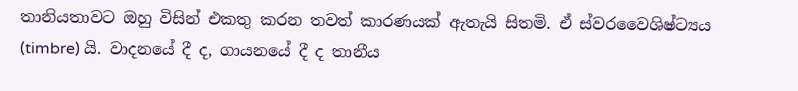තානියතාවට ඔහු විසින් එකතු කරන තවත් කාරණයක් ඇතැයි සිතමි. ඒ ස්වරවෛශිෂ්ට්‍යය (timbre) යි. වාදනයේ දී ද, ගායනයේ දී ද තානීය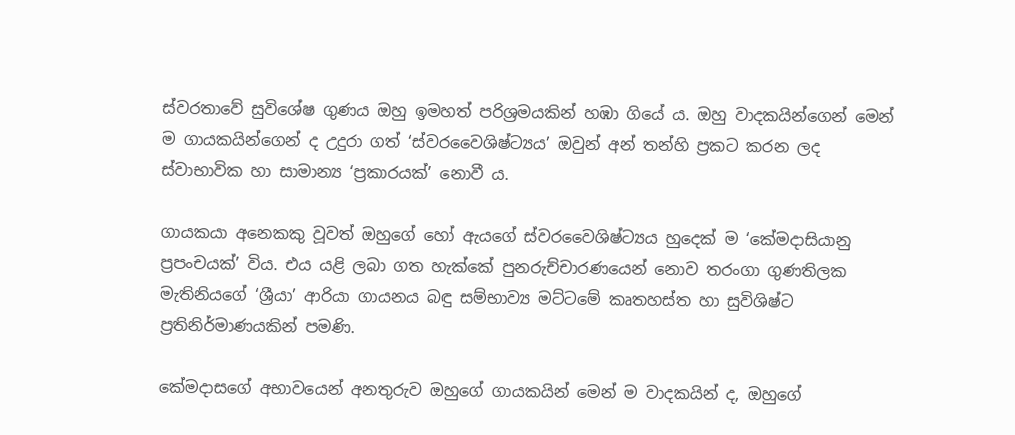ස්වරතාවේ සුවිශේෂ ගුණය ඔහු ඉමහත් පරිශ්‍රමයකින් හඹා ගියේ ය. ඔහු වාදකයින්ගෙන් මෙන් ම ගායකයින්ගෙන් ද උදුරා ගත් ‘ස්වරවෛශිෂ්ට්‍යය’ ඔවුන් අන් තන්හි ප්‍රකට කරන ලද ස්වාභාවික හා සාමාන්‍ය ‘ප්‍රකාරයක්’ නොවී ය.

ගායකයා අනෙකකු වූවත් ඔහුගේ හෝ ඇයගේ ස්වරවෛශිෂ්ට්‍යය හුදෙක් ම ‘කේමදාසියානු ප්‍රපංචයක්’ විය. එය යළි ලබා ගත හැක්කේ පුනරුච්චාරණයෙන් නොව තරංගා ගුණතිලක මැතිනියගේ ‘ශ්‍රීයා’ ආරියා ගායනය බඳු සම්භාව්‍ය මට්ටමේ කෘතහස්ත හා සුවිශිෂ්ට ප්‍රතිනිර්මාණයකින් පමණි.

කේමදාසගේ අභාවයෙන් අනතුරුව ඔහුගේ ගායකයින් මෙන් ම වාදකයින් ද, ඔහුගේ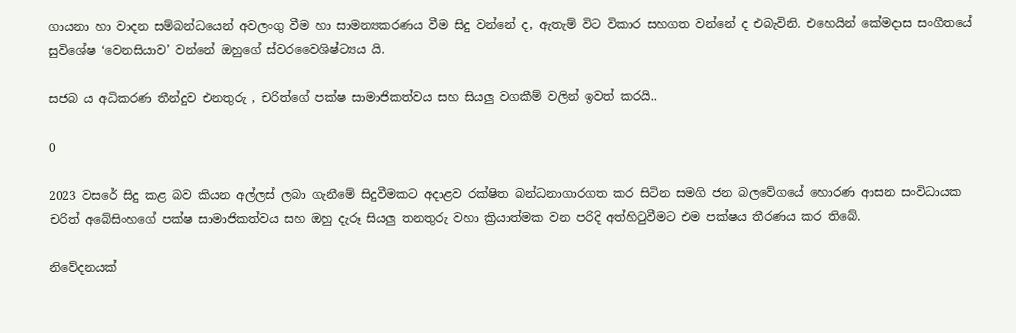ගායනා හා වාදන සම්බන්ධයෙන් අවලංගු වීම හා සාමන්‍යකරණය වීම සිදු වන්නේ ද, ඇතැම් විට විකාර සහගත වන්නේ ද එබැවිනි. එහෙයින් කේමදාස සංගීතයේ සුවිශේෂ ‘වෙනසියාව’ වන්නේ ඔහුගේ ස්වරවෛශිෂ්ට්‍යය යි.

සජබ ය අධිකරණ තීන්දුව එනතුරු , චරිත්ගේ පක්ෂ සාමාජිකත්වය සහ සියලු වගකීම් වලින් ඉවත් කරයි..

0

2023 වසරේ සිදු කළ බව කියන අල්ලස් ලබා ගැනීමේ සිදුවීමකට අදාළව රක්ෂිත බන්ධනාගාරගත කර සිටින සමගි ජන බලවේගයේ හොරණ ආසන සංවිධායක චරිත් අබේසිංහගේ පක්ෂ සාමාජිකත්වය සහ ඔහු දැරූ සියලු තනතුරු වහා ක්‍රියාත්මක වන පරිදි අත්හිටුවීමට එම පක්ෂය තීරණය කර තිබේ.

නිවේදනයක්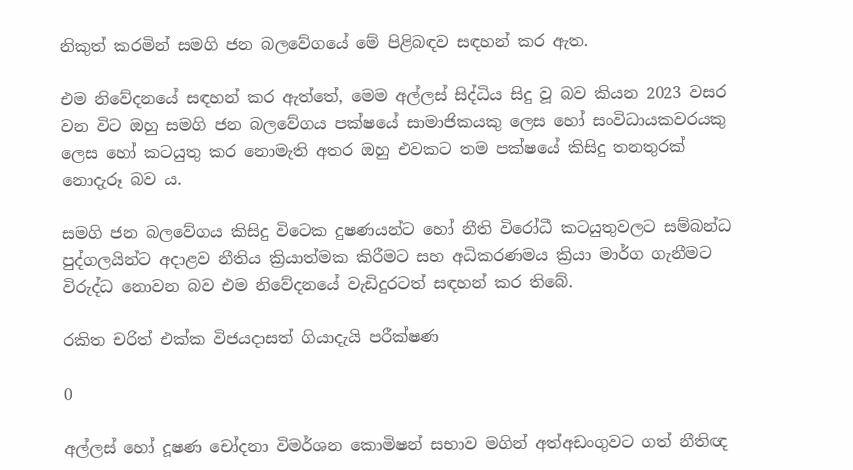නිකුත් කරමින් සමගි ජන බලවේගයේ මේ පිළිබඳව සඳහන් කර ඇත.

එම නිවේදනයේ සඳහන් කර ඇත්තේ, මෙම අල්ලස් සිද්ධිය සිදු වූ බව කියන 2023 වසර වන විට ඔහු සමගි ජන බලවේගය පක්ෂයේ සාමාජිකයකු ලෙස හෝ සංවිධායකවරයකු ලෙස හෝ කටයුතු කර නොමැති අතර ඔහු එවකට තම පක්ෂයේ කිසිදු තනතුරක් නොදැරූ බව ය.

සමගි ජන බලවේගය කිසිදු විටෙක දුෂණයන්ට හෝ නීති විරෝධී කටයුතුවලට සම්බන්ධ පුද්ගලයින්ට අදාළව නීතිය ක්‍රියාත්මක කිරීමට සහ අධිකරණමය ක්‍රියා මාර්ග ගැනීමට විරුද්ධ නොවන බව එම නිවේදනයේ වැඩිදුරටත් සඳහන් කර තිබේ.

රකිත චරිත් එක්ක විජයදාසත් ගියාදැයි පරීක්ෂණ

0

අල්ලස් හෝ දූෂණ චෝදනා විමර්ශන කොමිෂන් සභාව මගින් අත්අඩංගුවට ගත් නීතිඥ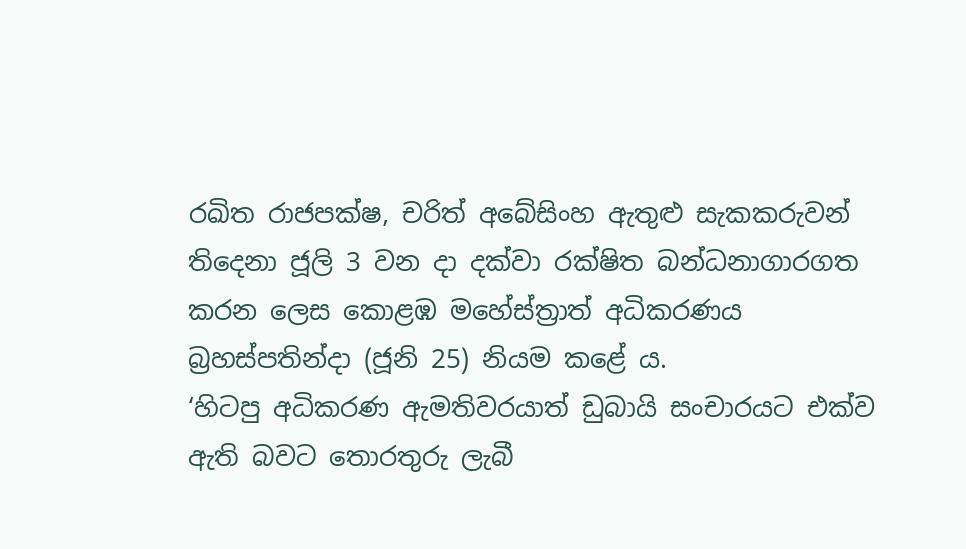රඛිත රාජපක්ෂ, චරිත් අබේසිංහ ඇතුළු සැකකරුවන් තිදෙනා ජූලි 3 වන දා දක්වා රක්ෂිත බන්ධනාගාරගත කරන ලෙස කොළඹ මහේස්ත්‍රාත් අධිකරණය බ්‍රහස්පතින්දා (ජූනි 25) නියම කළේ ය.
‘හිටපු අධිකරණ ඇමතිවරයාත් ඩුබායි සංචාරයට එක්ව ඇති බවට තොරතුරු ලැබී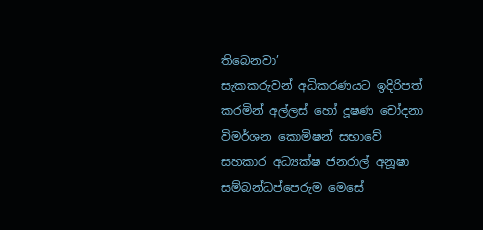තිබෙනවා’
සැකකරුවන් අධිකරණයට ඉදිරිපත් කරමින් අල්ලස් හෝ දූෂණ චෝදනා විමර්ශන කොමිෂන් සභාවේ සහකාර අධ්‍යක්ෂ ජනරාල් අනූෂා සම්බන්ධප්පෙරුම මෙසේ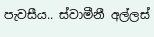පැවසීය.. ස්වාමීනී අල්ලස්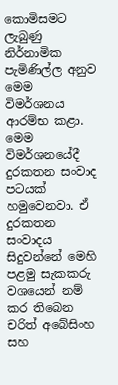කොමිසමට ලැබුණු නිර්නාමික පැමිණිල්ල අනුව මෙම විමර්ශනය ආරම්භ කළා. මෙම විමර්ශනයේදී දුරකතන සංවාද පටයක් හමුවෙනවා. ඒ දුරකතන සංවාදය සිදුවන්නේ මෙහි පළමු සැකකරු වශයෙන් නම් කර තිබෙන චරිත් අබේසිංහ සහ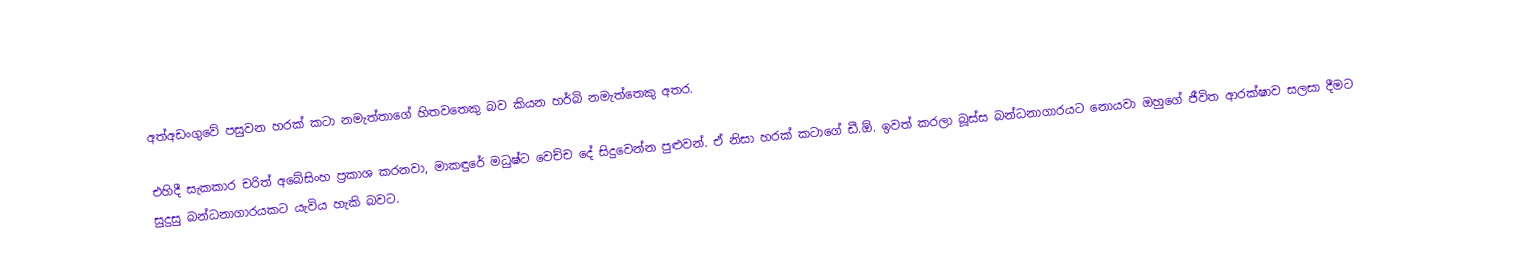අත්අඩංගුවේ පසුවන හරක් කටා නමැත්තාගේ හිතවතෙකු බව කියන හර්බි නමැත්තෙකු අතර.

එහිදී සැකකාර චරිත් අබේසිංහ ප්‍රකාශ කරනවා, මාකඳුරේ මධුෂ්ට වෙච්ච දේ සිදුවෙන්න පුළුවන්. ඒ නිසා හරක් කටාගේ ඩී.ඕ. ඉවත් කරලා බූස්ස බන්ධනාගාරයට නොයවා ඔහුගේ ජීවිත ආරක්ෂාව සලසා දීමට සුදුසු බන්ධනාගාරයකට යැවිය හැකි බවට.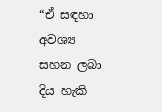“ඒ සඳහා අවශ්‍ය සහන ලබා දිය හැකි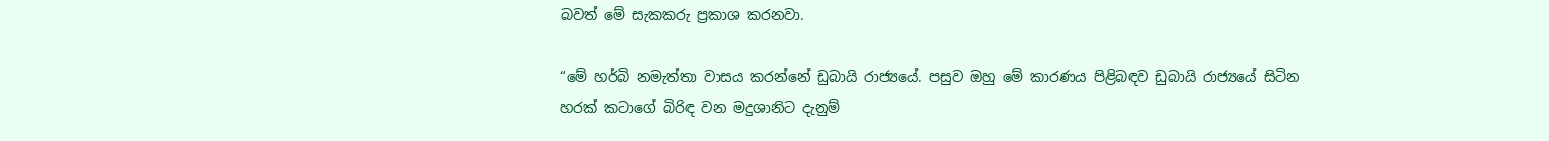බවත් මේ සැකකරු ප්‍රකාශ කරනවා.

“මේ හර්බි නමැත්තා වාසය කරන්නේ ඩුබායි රාජ්‍යයේ. පසුව ඔහු මේ කාරණය පිළිබඳව ඩුබායි රාජ්‍යයේ සිටින හරක් කටාගේ බිරිඳ වන මදුශානිට දැනුම්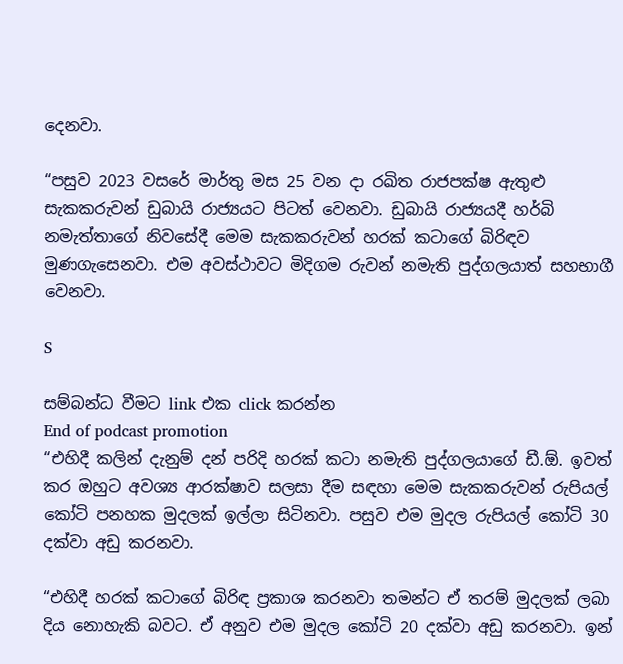දෙනවා.

“පසුව 2023 වසරේ මාර්තු මස 25 වන දා රඛිත රාජපක්ෂ ඇතුළු සැකකරුවන් ඩුබායි රාජ්‍යයට පිටත් වෙනවා. ඩුබායි රාජ්‍යයදී හර්බි නමැත්තාගේ නිවසේදී මෙම සැකකරුවන් හරක් කටාගේ බිරිඳව මුණගැසෙනවා. එම අවස්ථාවට මිදිගම රුවන් නමැති පුද්ගලයාත් සහභාගී වෙනවා.

S

සම්බන්ධ වීමට link එක click කරන්න
End of podcast promotion
“එහිදී කලින් දැනුම් දන් පරිදි හරක් කටා නමැති පුද්ගලයාගේ ඩී.ඕ. ඉවත් කර ඔහුට අවශ්‍ය ආරක්ෂාව සලසා දීම සඳහා මෙම සැකකරුවන් රුපියල් කෝටි පනහක මුදලක් ඉල්ලා සිටිනවා. පසුව එම මුදල රුපියල් කෝටි 30 දක්වා අඩු කරනවා.

“එහිදී හරක් කටාගේ බිරිඳ ප්‍රකාශ කරනවා තමන්ට ඒ තරම් මුදලක් ලබා දිය නොහැකි බවට. ඒ අනුව එම මුදල කෝටි 20 දක්වා අඩු කරනවා. ඉන්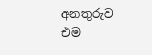අනතුරුව එම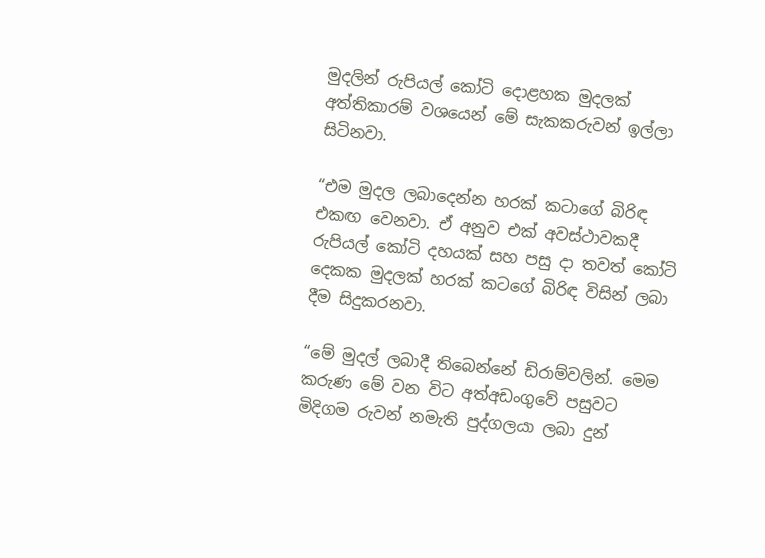මුදලින් රුපියල් කෝටි දොළහක මුදලක් අත්තිකාරම් වශයෙන් මේ සැකකරුවන් ඉල්ලා සිටිනවා.

“එම මුදල ලබාදෙන්න හරක් කටාගේ බිරිඳ එකඟ වෙනවා. ඒ අනුව එක් අවස්ථාවකදී රුපියල් කෝටි දහයක් සහ පසු දා තවත් කෝටි දෙකක මුදලක් හරක් කටගේ බිරිඳ විසින් ලබා දීම සිදුකරනවා.

“මේ මුදල් ලබාදී තිබෙන්නේ ඩිරාම්වලින්. මෙම කරුණ මේ වන විට අත්අඩංගුවේ පසුවට මිදිගම රුවන් නමැති පුද්ගලයා ලබා දුන්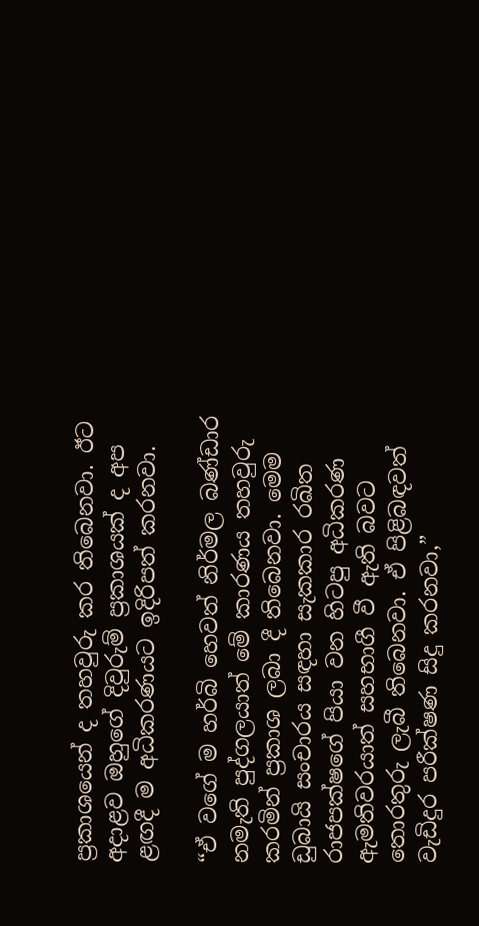ප්‍රකාශයෙන් ද තහවුරු කර තිබෙනවා. ඊට අදාළව ඔහුගේ දිවුරුම් ප්‍රකාශයක් ද අප ළඟදී ම අධිකරණයට ඉදිරිපත් කරනවා.

“ඒ වගේ ම හර්බි හෙවත් නිර්මල බණ්ඩාර නමැති පුද්ගලයාත් මේ කාරණය තහවුරු කරමින් ප්‍රකාශ ලබා දී තිබෙනවා. මෙම ඩුබායි සංචාරය සඳහා සැකකාර රඛිත රාජපක්ෂගේ පියා වන හිටපු අධිකරණ ඇමතිවරයාත් සහභාගී වී ඇති බවට තොරතුරු ලැබී තිබෙනවා. ඒ පිළිබඳවත් වැඩිදුර පරීක්ෂණ සිදු කරනවා,”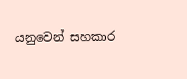යනුවෙන් සහකාර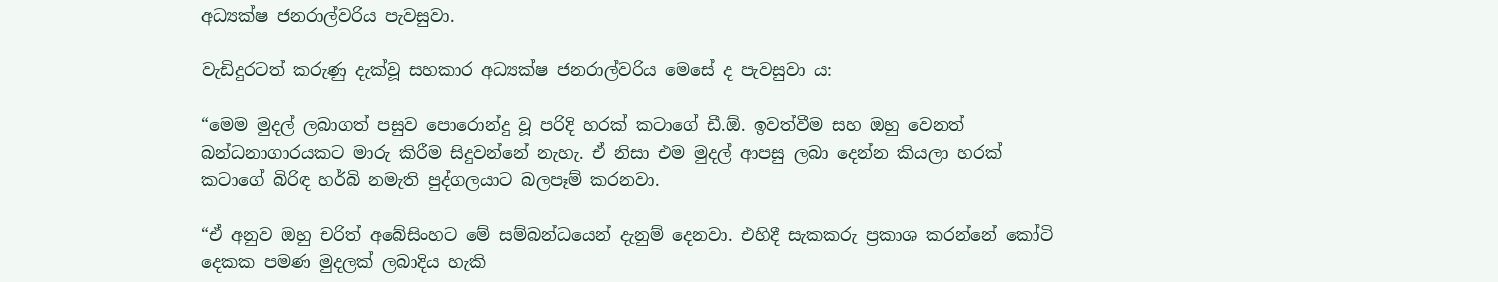අධ්‍යක්ෂ ජනරාල්වරිය පැවසුවා.

වැඩිදුරටත් කරුණු දැක්වූ සහකාර අධ්‍යක්ෂ ජනරාල්වරිය මෙසේ ද පැවසුවා ය:

“මෙම මුදල් ලබාගත් පසුව පොරොන්දු වූ පරිදි හරක් කටාගේ ඩී.ඕ. ඉවත්වීම සහ ඔහු වෙනත් බන්ධනාගාරයකට මාරු කිරීම සිදුවන්නේ නැහැ. ඒ නිසා එම මුදල් ආපසු ලබා දෙන්න කියලා හරක් කටාගේ බිරිඳ හර්බි නමැති පුද්ගලයාට බලපෑම් කරනවා.

“ඒ අනුව ඔහු චරිත් අබේසිංහට මේ සම්බන්ධයෙන් දැනුම් දෙනවා. එහිදී සැකකරු ප්‍රකාශ කරන්නේ කෝටි දෙකක පමණ මුදලක් ලබාදිය හැකි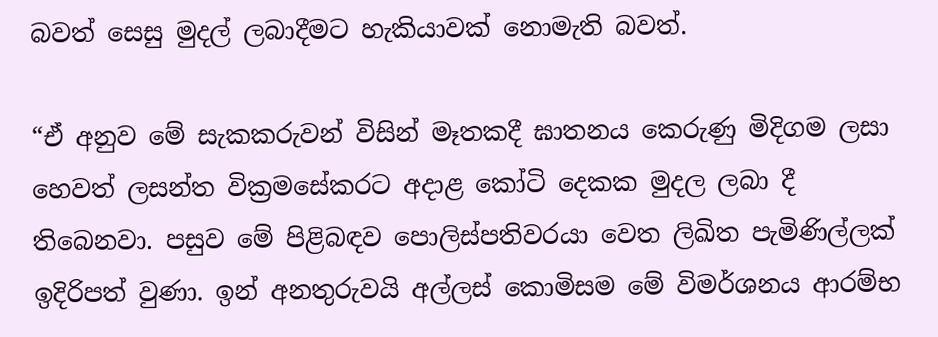බවත් සෙසු මුදල් ලබාදීමට හැකියාවක් නොමැති බවත්.

“ඒ අනුව මේ සැකකරුවන් විසින් මෑතකදී ඝාතනය කෙරුණු මිදිගම ලසා හෙවත් ලසන්ත වික්‍රමසේකරට අදාළ කෝටි දෙකක මුදල ලබා දී තිබෙනවා. පසුව මේ පිළිබඳව පොලිස්පතිවරයා වෙත ලිඛිත පැමිණිල්ලක් ඉදිරිපත් වුණා. ඉන් අනතුරුවයි අල්ලස් කොමිසම මේ විමර්ශනය ආරම්භ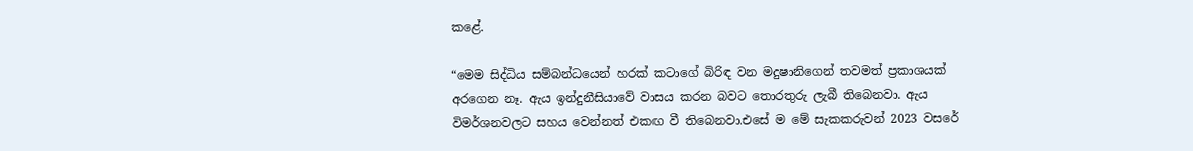කළේ.

“මෙම සිද්ධිය සම්බන්ධයෙන් හරක් කටාගේ බිරිඳ වන මදුෂානිගෙන් තවමත් ප්‍රකාශයක් අරගෙන නෑ. ඇය ඉන්දුනීසියාවේ වාසය කරන බවට තොරතුරු ලැබී තිබෙනවා. ඇය විමර්ශනවලට සහය වෙන්නත් එකඟ වී තිබෙනවා.එසේ ම මේ සැකකරුවන් 2023 වසරේ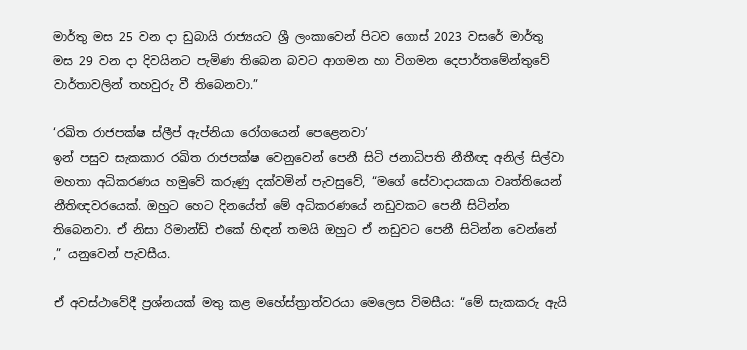මාර්තු මස 25 වන දා ඩුබායි රාජ්‍යයට ශ්‍රී ලංකාවෙන් පිටව ගොස් 2023 වසරේ මාර්තු මස 29 වන දා දිවයිනට පැමිණ තිබෙන බවට ආගමන හා විගමන දෙපාර්තමේන්තුවේ වාර්තාවලින් තහවුරු වී තිබෙනවා.”

‘රඛිත රාජපක්ෂ ස්ලීප් ඇප්නියා රෝගයෙන් පෙළෙනවා’
ඉන් පසුව සැකකාර රඛිත රාජපක්ෂ වෙනුවෙන් පෙනී සිටි ජනාධිපති නීතීඥ අනිල් සිල්වා මහතා අධිකරණය හමුවේ කරුණු දක්වමින් පැවසුවේ, “මගේ සේවාදායකයා වෘත්තියෙන් නීතිඥවරයෙක්. ඔහුට හෙට දිනයේත් මේ අධිකරණයේ නඩුවකට පෙනී සිටින්න තිබෙනවා. ඒ නිසා රිමාන්ඩ් එකේ හිඳන් තමයි ඔහුට ඒ නඩුවට පෙනී සිටින්න වෙන්නේ ,” යනුවෙන් පැවසීය.

ඒ අවස්ථාවේදී ප්‍රශ්නයක් මතු කළ මහේස්ත්‍රාත්වරයා මෙලෙස විමසීය: “මේ සැකකරු ඇයි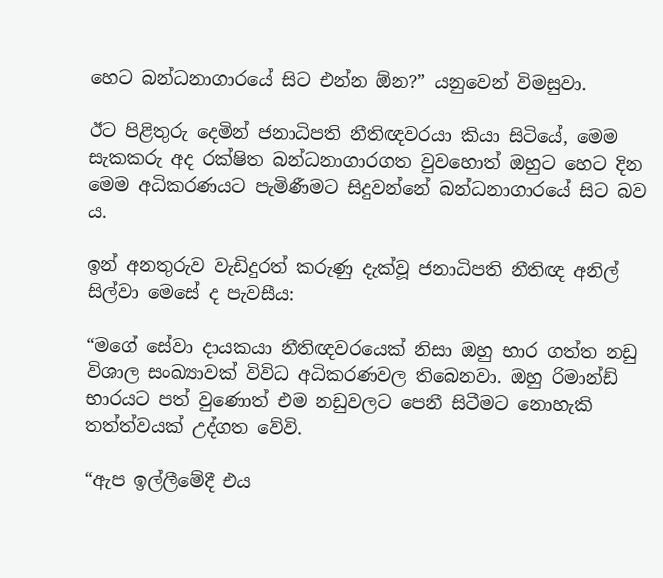හෙට බන්ධනාගාරයේ සිට එන්න ඕන?” යනුවෙන් විමසුවා.

ඊට පිළිතුරු දෙමින් ජනාධිපති නීතිඥවරයා කියා සිටියේ, මෙම සැකකරු අද රක්ෂිත බන්ධනාගාරගත වුවහොත් ඔහුට හෙට දින මෙම අධිකරණයට පැමිණීමට සිදුවන්නේ බන්ධනාගාරයේ සිට බව ය.

ඉන් අනතුරුව වැඩිදුරත් කරුණු දැක්වූ ජනාධිපති නීතිඥ අනිල් සිල්වා මෙසේ ද පැවසීය:

“මගේ සේවා දායකයා නීතිඥවරයෙක් නිසා ඔහු භාර ගත්ත නඩු විශාල සංඛ්‍යාවක් විවිධ අධිකරණවල තිබෙනවා. ඔහු රිමාන්ඩ් භාරයට පත් වුණොත් එම නඩුවලට පෙනී සිටීමට නොහැකි තත්ත්වයක් උද්ගත වේවි.

“ඇප ඉල්ලීමේදී එය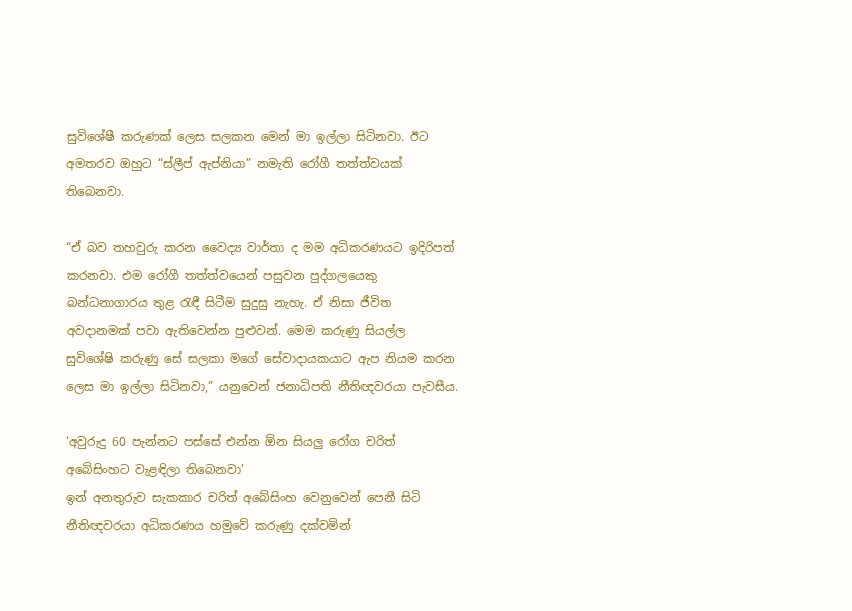සුවිශේෂී කරුණක් ලෙස සලකන මෙන් මා ඉල්ලා සිටිනවා. ඊට අමතරව ඔහුට “ස්ලීප් ඇප්නියා” නමැති රෝගී තත්ත්වයක් තිබෙනවා.

“ඒ බව තහවුරු කරන වෛද්‍ය වාර්තා ද මම අධිකරණයට ඉදිරිපත් කරනවා. එම රෝගී තත්ත්වයෙන් පසුවන පුද්ගලයෙකු බන්ධනාගාරය තුළ රැඳී සිටීම සුදුසු නැහැ. ඒ නිසා ජීවිත අවදානමක් පවා ඇතිවෙන්න පුළුවන්. මෙම කරුණු සියල්ල සුවිශේෂි කරුණු සේ සලකා මගේ සේවාදායකයාට ඇප නියම කරන ලෙස මා ඉල්ලා සිටිනවා,” යනුවෙන් ජනාධිපති නීතිඥවරයා පැවසීය.

‘අවුරුදු 60 පැන්නට පස්සේ එන්න ඕන සියලු රෝග චරිත් අබේසිංහට වැළඳිලා තිබෙනවා’
ඉන් අනතුරුව සැකකාර චරිත් අබේසිංහ වෙනුවෙන් පෙනී සිටි නීතිඥවරයා අධිකරණය හමුවේ කරුණු දක්වමින්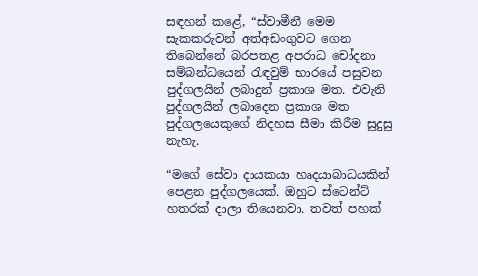සඳහන් කළේ, “ස්වාමීනී මෙම සැකකරුවන් අත්අඩංගුවට ගෙන තිබෙන්නේ බරපතළ අපරාධ චෝදනා සම්බන්ධයෙන් රැඳවුම් භාරයේ පසුවන පුද්ගලයින් ලබාදුන් ප්‍රකාශ මත. එවැනි පුද්ගලයින් ලබාදෙන ප්‍රකාශ මත පුද්ගලයෙකුගේ නිදහස සීමා කිරීම සුදුසු නැහැ.

“මගේ සේවා දායකයා හෘදයාබාධයකින් පෙළන පුද්ගලයෙක්. ඔහුට ස්ටෙන්ට් හතරක් දාලා තියෙනවා. තවත් පහක්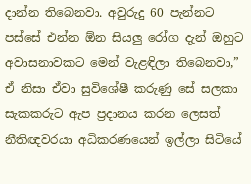දාන්න තිබෙනවා. අවුරුදු 60 පැන්නට පස්සේ එන්න ඕන සියලු රෝග දැන් ඔහුට අවාසනාවකට මෙන් වැළඳිලා තිබෙනවා,” ඒ නිසා ඒවා සුවිශේෂී කරුණු සේ සලකා සැකකරුට ඇප ප්‍රදානය කරන ලෙසත් නීතිඥවරයා අධිකරණයෙන් ඉල්ලා සිටියේ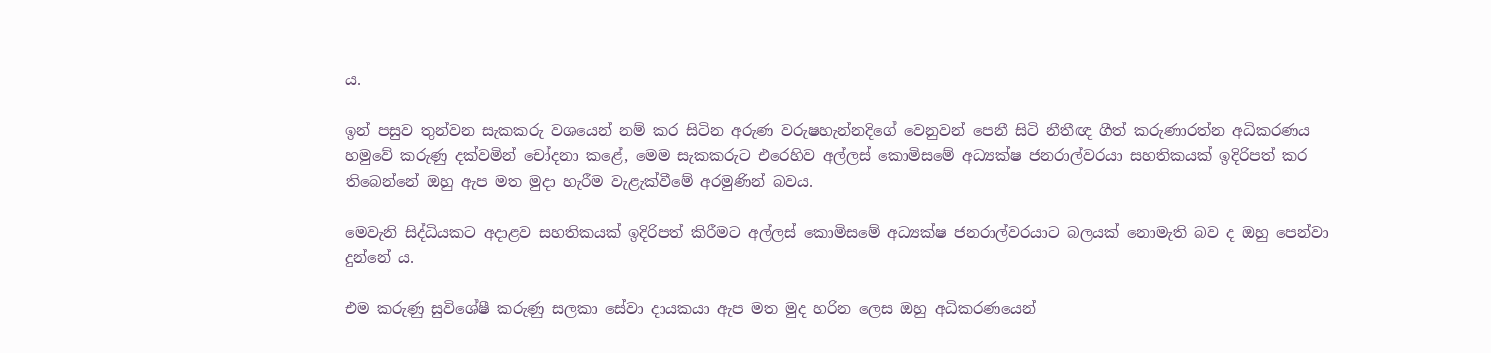ය.

ඉන් පසුව තුන්වන සැකකරු වශයෙන් නම් කර සිටින අරුණ වරුෂහැන්නදිගේ වෙනුවන් පෙනී සිටි නීතීඥ ගීත් කරුණාරත්න අධිකරණය හමුවේ කරුණු දක්වමින් චෝදනා කළේ, මෙම සැකකරුට එරෙහිව අල්ලස් කොමිසමේ අධ්‍යක්ෂ ජනරාල්වරයා සහතිකයක් ඉදිරිපත් කර තිබෙන්නේ ඔහු ඇප මත මුදා හැරීම වැළැක්වීමේ අරමුණින් බවය.

මෙවැනි සිද්ධියකට අදාළව සහතිකයක් ඉදිරිපත් කිරීමට අල්ලස් කොමිසමේ අධ්‍යක්ෂ ජනරාල්වරයාට බලයක් නොමැති බව ද ඔහු පෙන්වා දුන්නේ ය.

එම කරුණු සුවිශේෂී කරුණු සලකා සේවා දායකයා ඇප මත මුද හරින ලෙස ඔහු අධිකරණයෙන්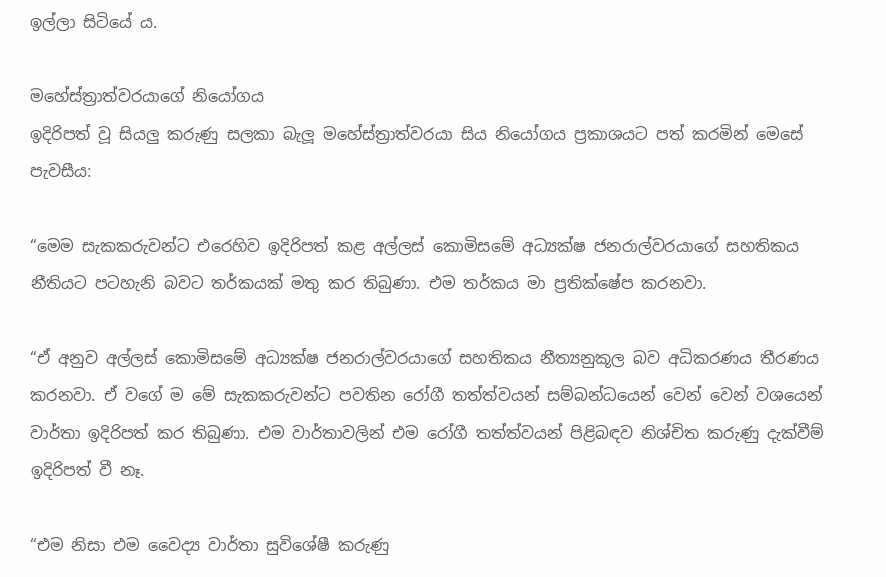ඉල්ලා සිටියේ ය.

මහේස්ත්‍රාත්වරයාගේ නියෝගය
ඉදිරිපත් වූ සියලු කරුණු සලකා බැලූ මහේස්ත්‍රාත්වරයා සිය නියෝගය ප්‍රකාශයට පත් කරමින් මෙසේ පැවසීය:

“මෙම සැකකරුවන්ට එරෙහිව ඉදිරිපත් කළ අල්ලස් කොමිසමේ අධ්‍යක්ෂ ජනරාල්වරයාගේ සහතිකය නීතියට පටහැනි බවට තර්කයක් මතු කර තිබුණා. එම තර්කය මා ප්‍රතික්ෂේප කරනවා.

“ඒ අනුව අල්ලස් කොමිසමේ අධ්‍යක්ෂ ජනරාල්වරයාගේ සහතිකය නීත්‍යනුකූල බව අධිකරණය තීරණය කරනවා. ඒ වගේ ම මේ සැකකරුවන්ට පවතින රෝගී තත්ත්වයන් සම්බන්ධයෙන් වෙන් වෙන් වශයෙන් වාර්තා ඉදිරිපත් කර තිබුණා. එම වාර්තාවලින් එම රෝගී තත්ත්වයන් පිළිබඳව නිශ්චිත කරුණු දැක්වීම් ඉදිරිපත් වී නෑ.

“එම නිසා එම වෛද්‍ය වාර්තා සුවිශේෂී කරුණු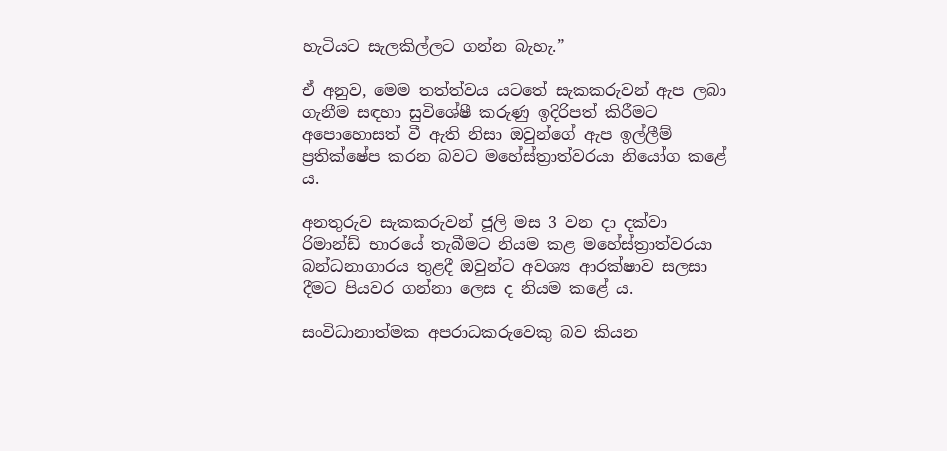හැටියට සැලකිල්ලට ගන්න බැහැ.”

ඒ අනුව, මෙම තත්ත්වය යටතේ සැකකරුවන් ඇප ලබා ගැනීම සඳහා සුවිශේෂී කරුණු ඉදිරිපත් කිරීමට අපොහොසත් වී ඇති නිසා ඔවුන්ගේ ඇප ඉල්ලීම් ප්‍රතික්ෂේප කරන බවට මහේස්ත්‍රාත්වරයා නියෝග කළේ ය.

අනතුරුව සැකකරුවන් ජූලි මස 3 වන දා දක්වා රිමාන්ඩ් භාරයේ තැබීමට නියම කළ මහේස්ත්‍රාත්වරයා බන්ධනාගාරය තුළදී ඔවුන්ට අවශ්‍ය ආරක්ෂාව සලසා දීමට පියවර ගන්නා ලෙස ද නියම කළේ ය.

සංවිධානාත්මක අපරාධකරුවෙකු බව කියන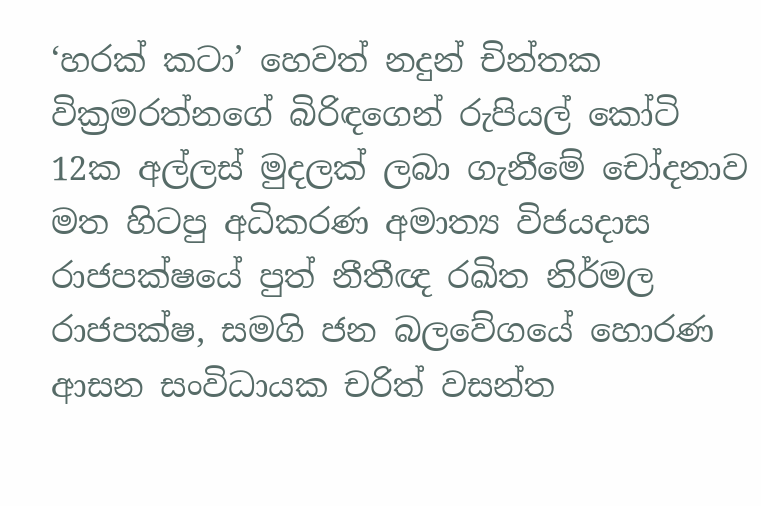‘හරක් කටා’ හෙවත් නදුන් චින්තක වික්‍රමරත්නගේ බිරිඳගෙන් රුපියල් කෝටි 12ක අල්ලස් මුදලක් ලබා ගැනීමේ චෝදනාව මත හිටපු අධිකරණ අමාත්‍ය විජයදාස රාජපක්ෂයේ පුත් නීතීඥ රඛිත නිර්මල රාජපක්ෂ, සමගි ජන බලවේගයේ හොරණ ආසන සංවිධායක චරිත් වසන්ත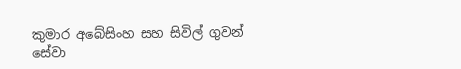කුමාර අබේසිංහ සහ සිවිල් ගුවන් සේවා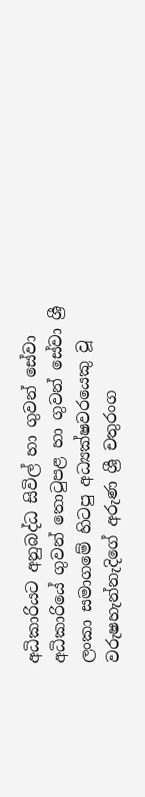අධිකාරියට අනුබද්ධ සිවිල් හා ගුවන් සේවා අධිකාරියේ ගුවන් තොටුපළ හා ගුවන් සේවා ශ්‍රී ලංකා සමාගමේ හිටපු අධ්‍යක්ෂවරයෙකු වූ වරුෂහැන්නැදිගේ අරුණ ශ්‍රී චතුරංග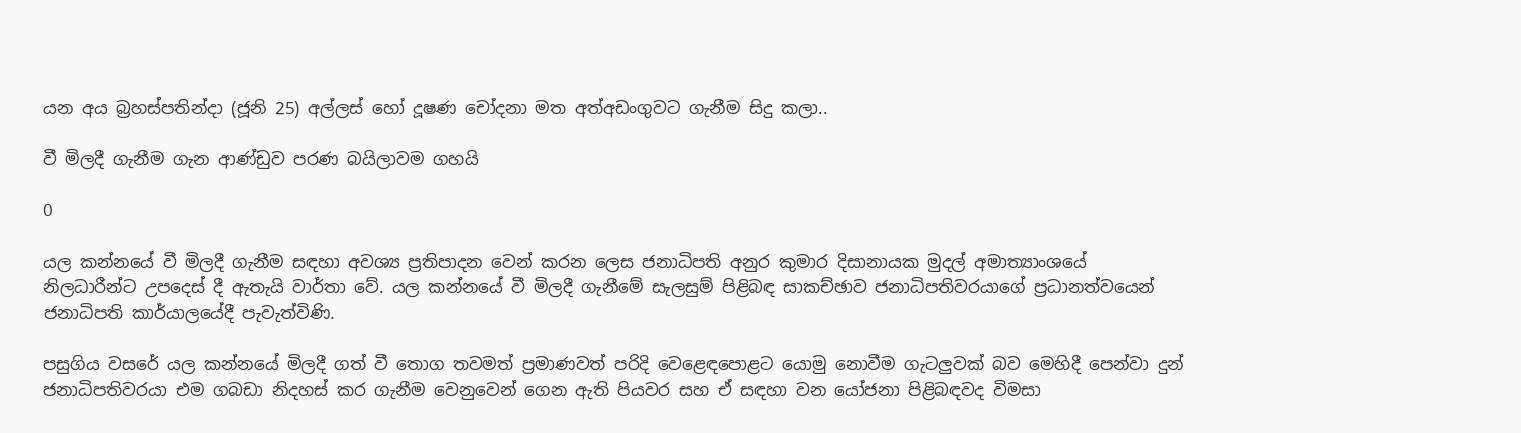යන අය බ්‍රහස්පතින්දා (ජූනි 25) අල්ලස් හෝ දූෂණ චෝදනා මත අත්අඩංගුවට ගැනීම සිදු කලා..

වී මිලදී ගැනීම ගැන ආණ්ඩුව පරණ බයිලාවම ගහයි

0

යල කන්නයේ වී මිලදී ගැනීම සඳහා අවශ්‍ය ප්‍රතිපාදන වෙන් කරන ලෙස ජනාධිපති අනුර කුමාර දිසානායක මුදල් අමාත්‍යාංශයේ නිලධාරීන්ට උපදෙස් දී ඇතැයි වාර්තා වේ. යල කන්නයේ වී මිලදී ගැනීමේ සැලසුම් පිළිබඳ සාකච්ඡාව ජනාධිපතිවරයාගේ ප්‍රධානත්වයෙන් ජනාධිපති කාර්යාලයේදී පැවැත්විණි.

පසුගිය වසරේ යල කන්නයේ මිලදී ගත් වී තොග තවමත් ප්‍රමාණවත් පරිදි වෙළෙඳපොළට යොමු නොවීම ගැටලුවක් බව මෙහිදී පෙන්වා දුන් ජනාධිපතිවරයා එම ගබඩා නිදහස් කර ගැනීම වෙනුවෙන් ගෙන ඇති පියවර සහ ඒ සඳහා වන යෝජනා පිළිබඳවද විමසා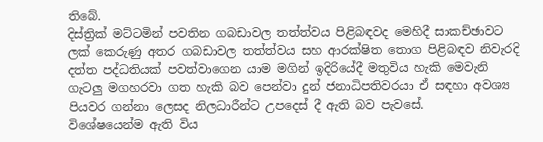තිබේ.
දිස්ත්‍රික් මට්ටමින් පවතින ගබඩාවල තත්ත්වය පිළිබඳවද මෙහිදී සාකච්ඡාවට ලක් කෙරුණු අතර ගබඩාවල තත්ත්වය සහ ආරක්ෂිත තොග පිළිබඳව නිවැරදි දත්ත පද්ධතියක් පවත්වාගෙන යාම මගින් ඉදිරියේදී මතුවිය හැකි මෙවැනි ගැටලු මගහරවා ගත හැකි බව පෙන්වා දුන් ජනාධිපතිවරයා ඒ සඳහා අවශ්‍ය පියවර ගන්නා ලෙසද නිලධාරීන්ට උපදෙස් දී ඇති බව පැවසේ.
විශේෂයෙන්ම ඇති විය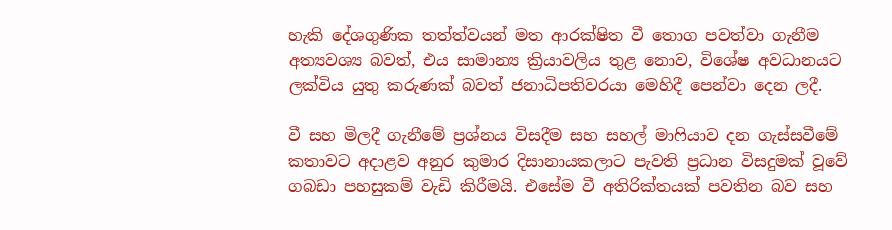හැකි දේශගුණික තත්ත්වයන් මත ආරක්ෂිත වී තොග පවත්වා ගැනීම අත්‍යවශ්‍ය බවත්, එය සාමාන්‍ය ක්‍රියාවලිය තුළ නොව, විශේෂ අවධානයට ලක්විය යුතු කරුණක් බවත් ජනාධිපතිවරයා මෙහිදී පෙන්වා දෙන ලදී.

වී සහ මිලදී ගැනීමේ ප්‍රශ්නය විසදීම සහ සහල් මාෆියාව දන ගැස්සවීමේ කතාවට අදාළව අනුර කුමාර දිසානායකලාට පැවති ප්‍රධාන විසදුමක් වූවේ ගබඩා පහසුකම් වැඩි කිරීමයි. එසේම වී අතිරික්තයක් පවතින බව සහ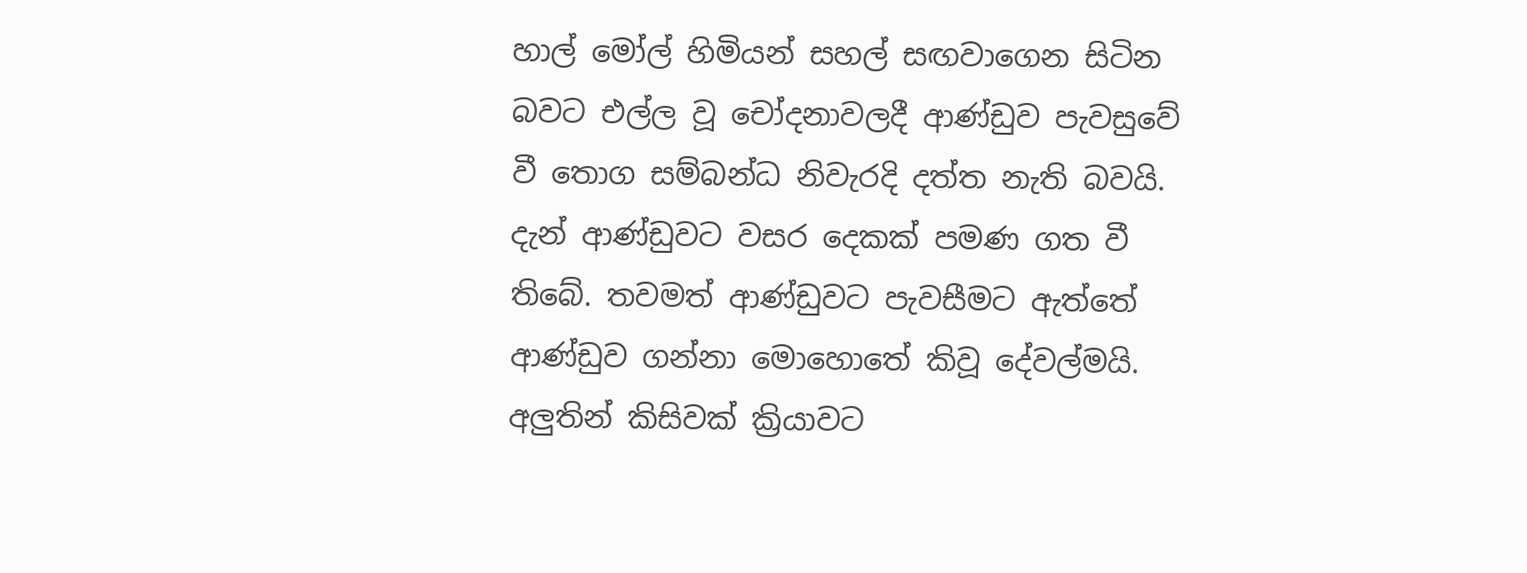හාල් මෝල් හිමියන් සහල් සඟවාගෙන සිටින බවට එල්ල වූ චෝදනාවලදී ආණ්ඩුව පැවසුවේ වී තොග සම්බන්ධ නිවැරදි දත්ත නැති බවයි. දැන් ආණ්ඩුවට වසර දෙකක් පමණ ගත වී තිබේ. තවමත් ආණ්ඩුවට පැවසීමට ඇත්තේ ආණ්ඩුව ගන්නා මොහොතේ කිවූ දේවල්මයි. අලුතින් කිසිවක් ක්‍රියාවට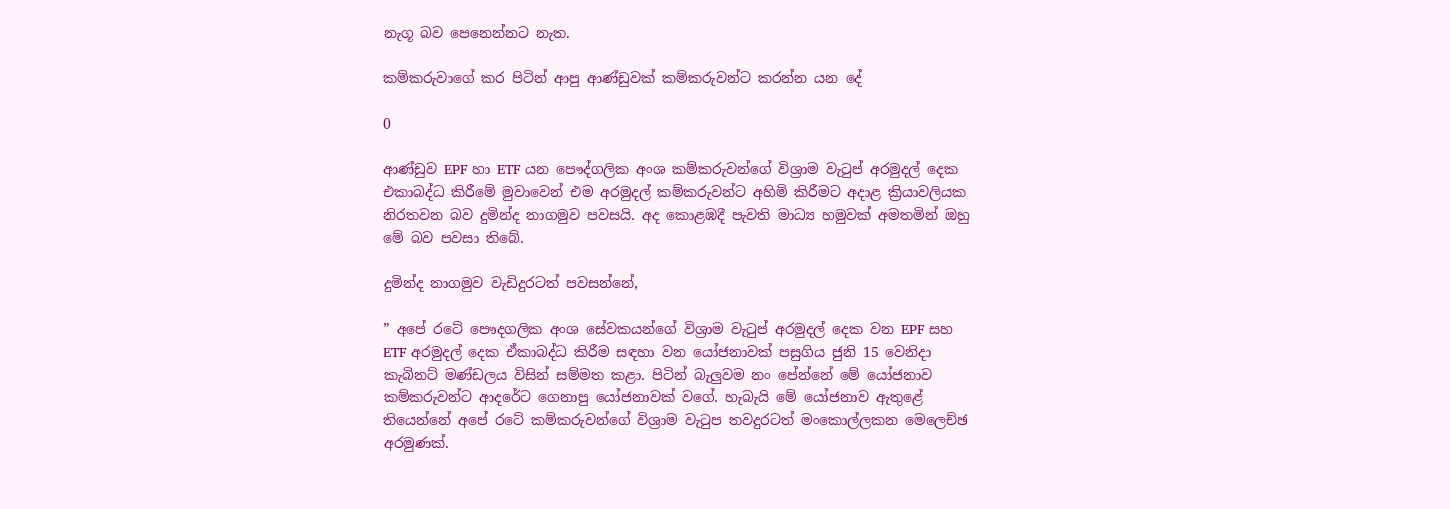නැගූ බව පෙනෙන්නට නැත.

කම්කරුවාගේ කර පිටින් ආපු ආණ්ඩුවක් කම්කරුවන්ට කරන්න යන දේ

0

ආණ්ඩුව EPF හා ETF යන පෞද්ගලික අංශ කම්කරුවන්ගේ විශ්‍රාම වැටුප් අරමුදල් දෙක එකාබද්ධ කිරීමේ මුවාවෙන් එම අරමුදල් කම්කරුවන්ට අහිමි කිරීමට අදාළ ක්‍රියාවලියක නිරතවන බව දුමින්ද නාගමුව පවසයි. අද කොළඹදී පැවති මාධ්‍ය හමුවක් අමතමින් ඔහු මේ බව පවසා තිබේ.

දුමින්ද නාගමුව වැඩිදුරටත් පවසන්නේ,

” අපේ රටේ පෞදගලික අංශ සේවකයන්ගේ විශ්‍රාම වැටුප් අරමුදල් දෙක වන EPF සහ ETF අරමුදල් දෙක ඒකාබද්ධ කිරීම සඳහා වන යෝජනාවක් පසුගිය ජුනි 15 වෙනිදා කැබිනට් මණ්ඩලය විසින් සම්මත කළා. පිටින් බැලුවම නං පේන්නේ මේ යෝජනාව කම්කරුවන්ට ආදරේට ගෙනාපු යෝජනාවක් වගේ. හැබැයි මේ යෝජනාව ඇතුළේ තියෙන්නේ අපේ රටේ කම්කරුවන්ගේ විශ්‍රාම වැටුප තවදුරටත් මංකොල්ලකන මෙලෙච්ඡ අරමුණක්.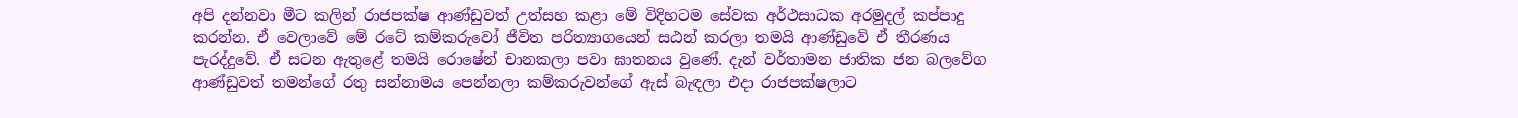අපි දන්නවා මීට කලින් රාජපක්ෂ ආණ්ඩුවත් උත්සහ කළා මේ විදිහටම සේවක අර්ථසාධක අරමුදල් කප්පාදු කරන්න. ඒ වෙලාවේ මේ රටේ කම්කරුවෝ ජීවිත පරිත්‍යාගයෙන් සඨන් කරලා තමයි ආණ්ඩුවේ ඒ තීරණය පැරද්දුවේ. ඒ සටන ඇතුළේ තමයි රොෂේන් චානකලා පවා ඝාතනය වුණේ. දැන් වර්තාමන ජාතික ජන බලවේග ආණ්ඩුවත් තමන්ගේ රතු සන්නාමය පෙන්නලා කම්කරුවන්ගේ ඇස් බැඳලා එදා රාජපක්ෂලාට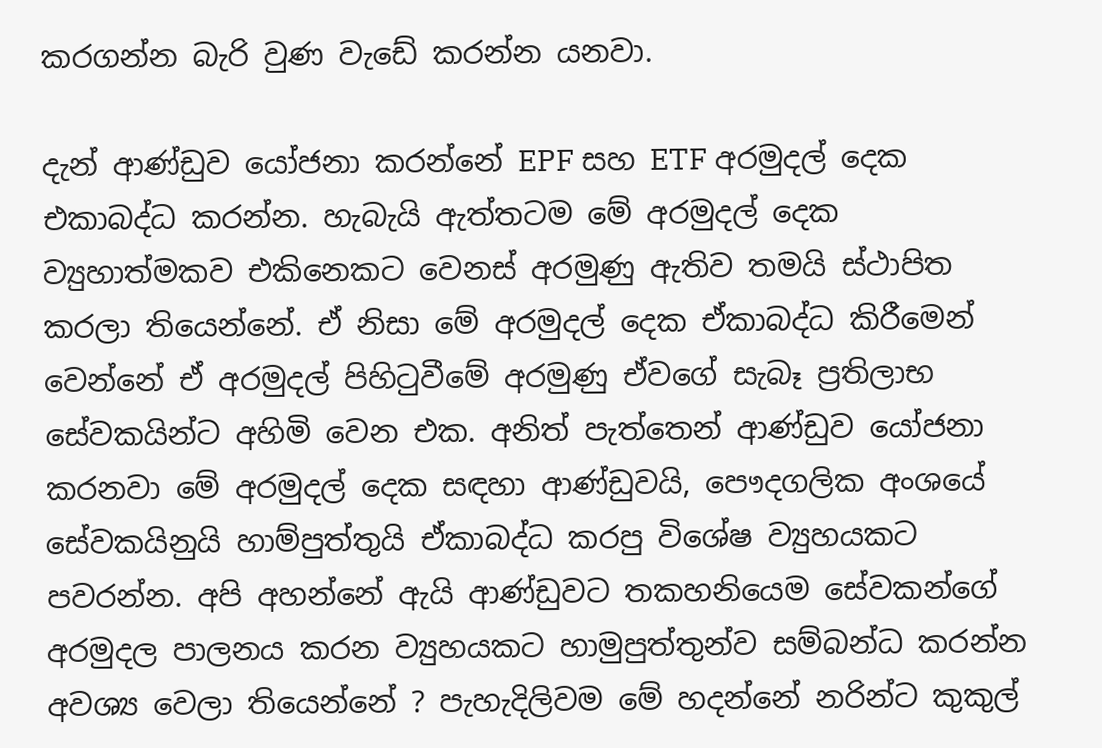කරගන්න බැරි වුණ වැඩේ කරන්න යනවා.

දැන් ආණ්ඩුව යෝජනා කරන්නේ EPF සහ ETF අරමුදල් දෙක එකාබද්ධ කරන්න. හැබැයි ඇත්තටම මේ අරමුදල් දෙක ව්‍යුහාත්මකව එකිනෙකට වෙනස් අරමුණු ඇතිව තමයි ස්ථාපිත කරලා තියෙන්නේ. ඒ නිසා මේ අරමුදල් දෙක ඒකාබද්ධ කිරීමෙන් වෙන්නේ ඒ අරමුදල් පිහිටුවීමේ අරමුණු ඒවගේ සැබෑ ප්‍රතිලාභ සේවකයින්ට අහිමි වෙන එක. අනිත් පැත්තෙන් ආණ්ඩුව යෝජනා කරනවා මේ අරමුදල් දෙක සඳහා ආණ්ඩුවයි, පෞදගලික අංශයේ සේවකයිනුයි හාම්පුත්තුයි ඒකාබද්ධ කරපු විශේෂ ව්‍යුහයකට පවරන්න. අපි අහන්නේ ඇයි ආණ්ඩුවට තකහනියෙම සේවකන්ගේ අරමුදල පාලනය කරන ව්‍යුහයකට හාමුපුත්තුන්ව සම්බන්ධ කරන්න අවශ්‍ය වෙලා තියෙන්නේ ? පැහැදිලිවම මේ හදන්නේ නරින්ට කුකුල්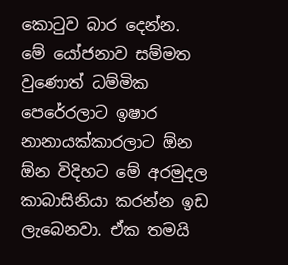කොටුව බාර දෙන්න. මේ යෝජනාව සම්මත වුණොත් ධම්මික පෙරේරලාට ඉෂාර නානායක්කාරලාට ඕන ඕන විදිහට මේ අරමුදල කාබාසිනියා කරන්න ඉඩ ලැබෙනවා. ඒක තමයි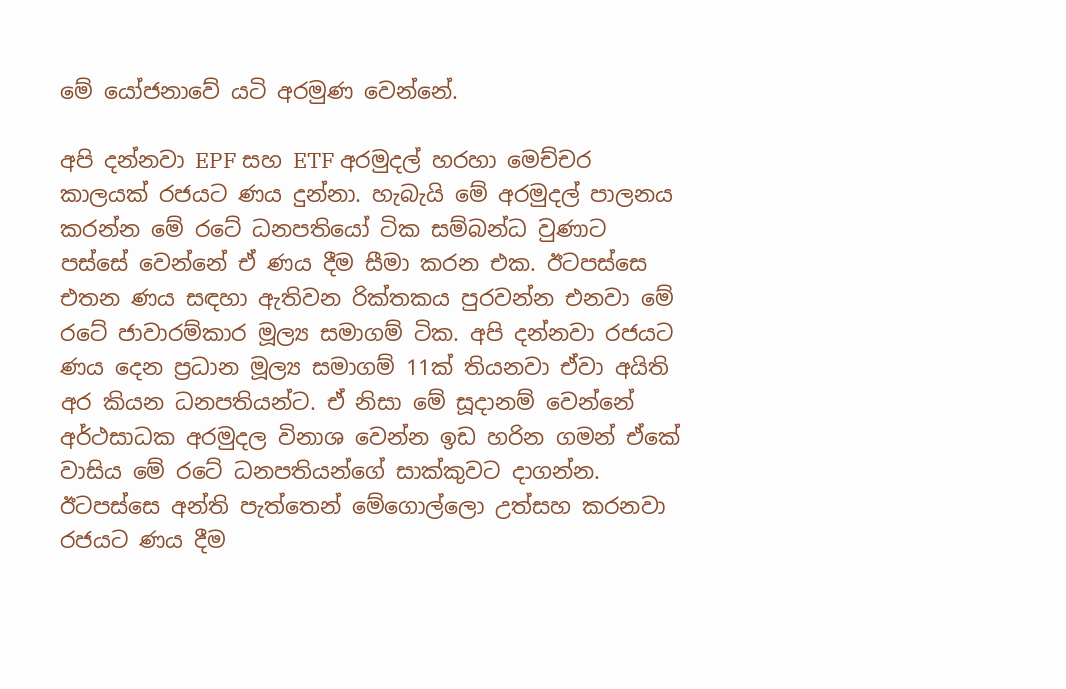මේ යෝජනාවේ යටි අරමුණ වෙන්නේ.

අපි දන්නවා EPF සහ ETF අරමුදල් හරහා මෙච්චර කාලයක් රජයට ණය දුන්නා. හැබැයි මේ අරමුදල් පාලනය කරන්න මේ රටේ ධනපතියෝ ටික සම්බන්ධ වුණාට පස්සේ වෙන්නේ ඒ ණය දීම සීමා කරන එක. ඊටපස්සෙ එතන ණය සඳහා ඇතිවන රික්තකය පුරවන්න එනවා මේ රටේ ජාවාරම්කාර මූල්‍ය සමාගම් ටික. අපි දන්නවා රජයට ණය දෙන ප්‍රධාන මූල්‍ය සමාගම් 11ක් තියනවා ඒවා අයිති අර කියන ධනපතියන්ට. ඒ නිසා මේ සූදානම් වෙන්නේ අර්ථසාධක අරමුදල විනාශ වෙන්න ඉඩ හරින ගමන් ඒකේ වාසිය මේ රටේ ධනපතියන්ගේ සාක්කුවට දාගන්න. ඊටපස්සෙ අන්ති පැත්තෙන් මේගොල්ලො උත්සහ කරනවා රජයට ණය දීම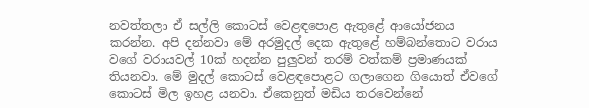නවත්තලා ඒ සල්ලි කොටස් වෙළඳපොළ ඇතුළේ ආයෝජනය කරන්න. අපි දන්නවා මේ අරමුදල් දෙක ඇතුළේ හම්බන්තොට වරාය වගේ වරායවල් 10ක් හදන්න පුලුවන් තරම් වත්කම් ප්‍රමාණයක් තියනවා. මේ මුදල් කොටස් වෙළඳපොළට ගලාගෙන ගියොත් ඒවගේ කොටස් මිල ඉහළ යනවා. ඒකෙනුත් මඩිය තරවෙන්නේ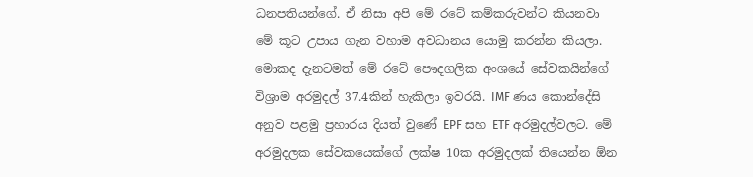ධනපතියන්ගේ. ඒ නිසා අපි මේ රටේ කම්කරුවන්ට කියනවා මේ කූට උපාය ගැන වහාම අවධානය යොමු කරන්න කියලා.
මොකද දැනටමත් මේ රටේ පෞදගලික අංශයේ සේවකයින්ගේ විශ්‍රාම අරමුදල් 37.4කින් හැකිලා ඉවරයි. IMF ණය කොන්දේසි අනුව පළමු ප්‍රහාරය දියත් වුණේ EPF සහ ETF අරමුදල්වලට. මේ අරමුදලක සේවකයෙක්ගේ ලක්ෂ 10ක අරමුදලක් තියෙන්න ඕන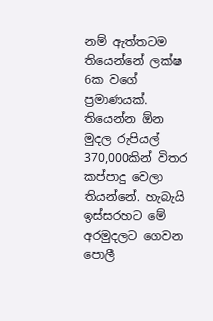නම් ඇත්තටම තියෙන්නේ ලක්ෂ 6ක වගේ ප්‍රමාණයක්. තියෙන්න ඕන මුදල රුපියල් 370,000කින් විතර කප්පාදු වෙලා තියන්නේ. හැබැයි ඉස්සරහට මේ අරමුදලට ගෙවන පොලී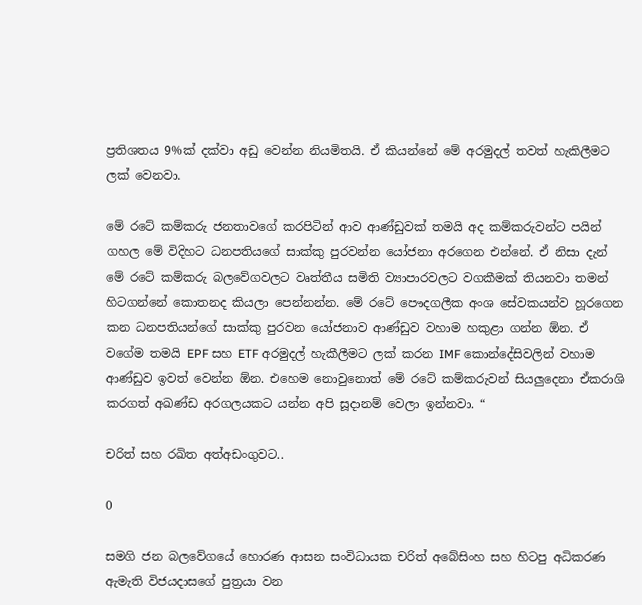ප්‍රතිශතය 9%ක් දක්වා අඩු වෙන්න නියමිතයි. ඒ කියන්නේ මේ අරමුදල් තවත් හැකිලීමට ලක් වෙනවා.

මේ රටේ කම්කරු ජනතාවගේ කරපිටින් ආව ආණ්ඩුවක් තමයි අද කම්කරුවන්ට පයින් ගහල මේ විදිහට ධනපතියගේ සාක්කු පුරවන්න යෝජනා අරගෙන එන්නේ. ඒ නිසා දැන් මේ රටේ කම්කරු බලවේගවලට වෘත්තීය සමිති ව්‍යාපාරවලට වගකීමක් තියනවා තමන් හිටගන්නේ කොතනද කියලා පෙන්නන්න. මේ රටේ පෞදගලීක අංශ සේවකයන්ව හූරගෙන කන ධනපතියන්ගේ සාක්කු පුරවන යෝජනාව ආණ්ඩුව වහාම හකුළා ගන්න ඕන. ඒ වගේම තමයි EPF සහ ETF අරමුදල් හැකීලීමට ලක් කරන IMF කොන්දේසිවලින් වහාම ආණ්ඩුව ඉවත් වෙන්න ඕන. එහෙම නොවුනොත් මේ රටේ කම්කරුවන් සියලුදෙනා ඒකරාශි කරගත් අඛණ්ඩ අරගලයකට යන්න අපි සූදානම් වෙලා ඉන්නවා. “

චරිත් සහ රඛිත අත්අඩංගුවට..

0

සමගි ජන බලවේගයේ හොරණ ආසන සංවිධායක චරිත් අබේසිංහ සහ හිටපු අධිකරණ ඇමැති විජයදාසගේ පුත්‍රයා වන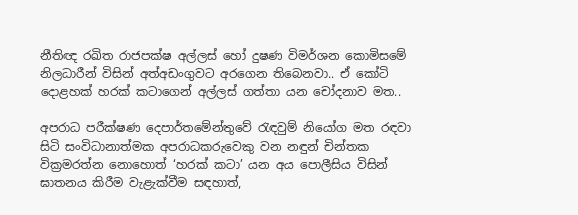නීතිඥ රඛිත රාජපක්ෂ අල්ලස් හෝ දුෂණ විමර්ශන කොමිසමේ නිලධාරීන් විසින් අත්අඩංගුවට අරගෙන තිබෙනවා.. ඒ කෝටි දොළහක් හරක් කටාගෙන් අල්ලස් ගත්තා යන චෝදනාව මත..

අපරාධ පරීක්ෂණ දෙපාර්තමේන්තුවේ රැඳවුම් නියෝග මත රඳවා සිටි සංවිධානාත්මක අපරාධකරුවෙකු වන නඳුන් චින්තක වික්‍රමරත්න නොහොත් ‘හරක් කටා’ යන අය පොලීසිය විසින් ඝාතනය කිරීම වැළැක්වීම සඳහාත්,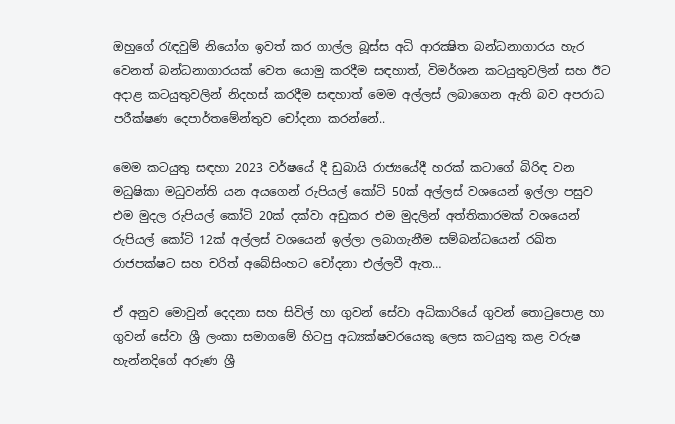ඔහුගේ රැඳවුම් නියෝග ඉවත් කර ගාල්ල බූස්ස අධි ආරක්‍ෂිත බන්ධනාගාරය හැර වෙනත් බන්ධනාගාරයක් වෙත යොමු කරදීම සඳහාත්, විමර්ශන කටයුතුවලින් සහ ඊට අදාළ කටයුතුවලින් නිදහස් කරදීම සඳහාත් මෙම අල්ලස් ලබාගෙන ඇති බව අපරාධ පරීක්ෂණ දෙපාර්තමේන්තුව චෝදනා කරන්නේ..

මෙම කටයුතු සඳහා 2023 වර්ෂයේ දී ඩුබායි රාජ්‍යයේදී හරක් කටාගේ බිරිඳ වන මධුෂිකා මධුවන්ති යන අයගෙන් රුපියල් කෝටි 50ක් අල්ලස් වශයෙන් ඉල්ලා පසුව එම මුදල රුපියල් කෝටි 20ක් දක්වා අඩුකර එම මුදලින් අත්තිකාරමක් වශයෙන් රුපියල් කෝටි 12ක් අල්ලස් වශයෙන් ඉල්ලා ලබාගැනීම සම්බන්ධයෙන් රඛිත රාජපක්ෂට සහ චරිත් අබේසිංහට චෝදනා එල්ලවී ඇත…

ඒ අනුව මොවුන් දෙදනා සහ සිවිල් හා ගුවන් සේවා අධිකාරියේ ගුවන් තොටුපොළ හා ගුවන් සේවා ශ්‍රී ලංකා සමාගමේ හිටපු අධ්‍යක්ෂවරයෙකු ලෙස කටයුතු කළ වරුෂ හැන්නදිගේ අරුණ ශ්‍රී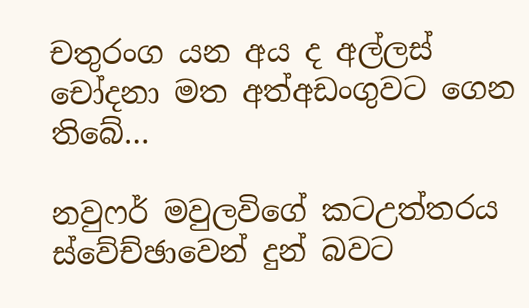චතුරංග යන අය ද අල්ලස් චෝදනා මත අත්අඩංගුවට ගෙන තිබේ…

නවුෆර් මවුලවිගේ කටඋත්තරය ස්වේච්ඡාවෙන් දුන් බවට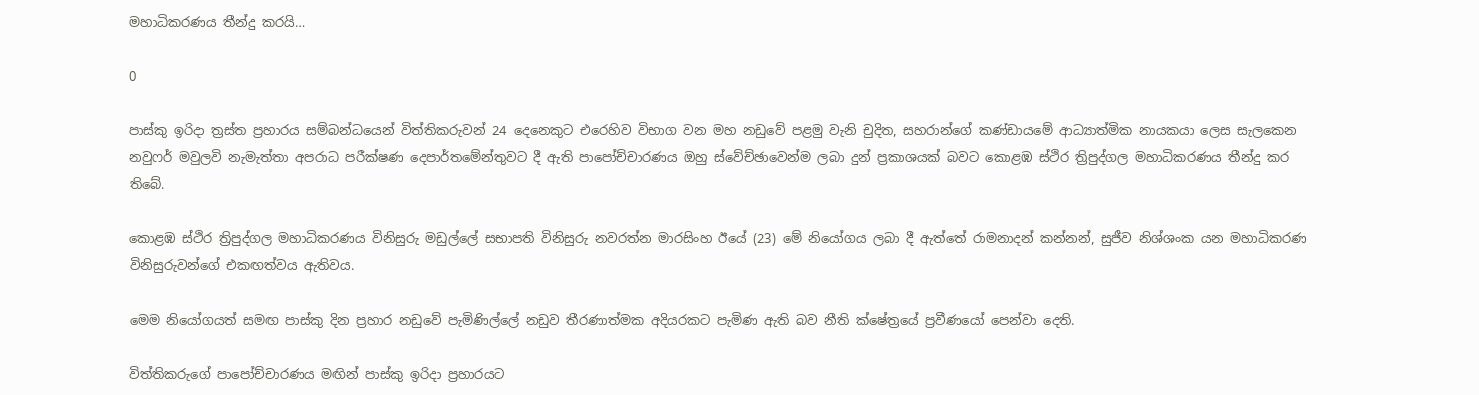මහාධිකරණය තීන්දු කරයි…

0

පාස්කු ඉරිදා ත්‍රස්ත ප්‍රහාරය සම්බන්ධයෙන් විත්තිකරුවන් 24 දෙනෙකුට එරෙහිව විභාග වන මහ නඩුවේ පළමු වැනි චුදිත, සහරාන්ගේ කණ්ඩායමේ ආධ්‍යාත්මික නායකයා ලෙස සැලකෙන නවුෆර් මවුලවි නැමැත්තා අපරාධ පරීක්ෂණ දෙපාර්තමේන්තුවට දී ඇති පාපෝච්චාරණය ඔහු ස්වේච්ඡාවෙන්ම ලබා දුන් ප්‍රකාශයක් බවට කොළඹ ස්ථිර ත්‍රිපුද්ගල මහාධිකරණය තීන්දු කර තිබේ.

කොළඹ ස්ථිර ත්‍රිපුද්ගල මහාධිකරණය විනිසුරු මඩුල්ලේ සභාපති විනිසුරු නවරත්න මාරසිංහ ඊයේ (23) මේ නියෝගය ලබා දී ඇත්තේ රාමනාදන් කන්නන්, සුජීව නිශ්ශංක යන මහාධිකරණ විනිසුරුවන්ගේ එකඟත්වය ඇතිවය.

මෙම නියෝගයත් සමඟ පාස්කු දින ප්‍රහාර නඩුවේ පැමිණිල්ලේ නඩුව තීරණාත්මක අදියරකට පැමිණ ඇති බව නීති ක්ෂේත්‍රයේ ප්‍රවීණයෝ පෙන්වා දෙති.

විත්තිකරුගේ පාපෝච්චාරණය මඟින් පාස්කු ඉරිදා ප්‍රහාරයට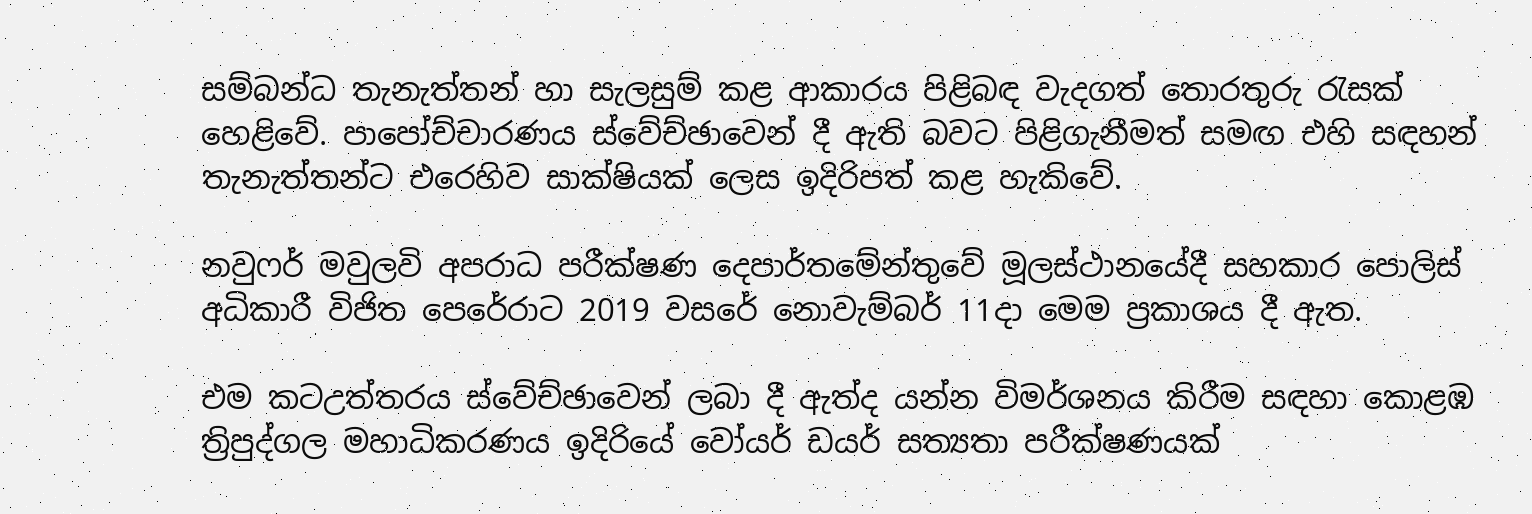සම්බන්ධ තැනැත්තන් හා සැලසුම් කළ ආකාරය පිළිබඳ වැදගත් තොරතුරු රැසක් හෙළිවේ. පාපෝච්චාරණය ස්වේච්ඡාවෙන් දී ඇති බවට පිළිගැනීමත් සමඟ එහි සඳහන් තැනැත්තන්ට එරෙහිව සාක්ෂියක් ලෙස ඉදිරිපත් කළ හැකිවේ.

නවුෆර් මවුලවි අපරාධ පරීක්ෂණ දෙපාර්තමේන්තුවේ මූලස්ථානයේදී සහකාර පොලිස් අධිකාරී විජිත පෙරේරාට 2019 වසරේ නොවැම්බර් 11දා මෙම ප්‍රකාශය දී ඇත.

එම කටඋත්තරය ස්වේච්ඡාවෙන් ලබා දී ඇත්ද යන්න විමර්ශනය කිරීම සඳහා කොළඹ ත්‍රිපුද්ගල මහාධිකරණය ඉදිරියේ වෝයර් ඩයර් සත්‍යතා පරීක්ෂණයක්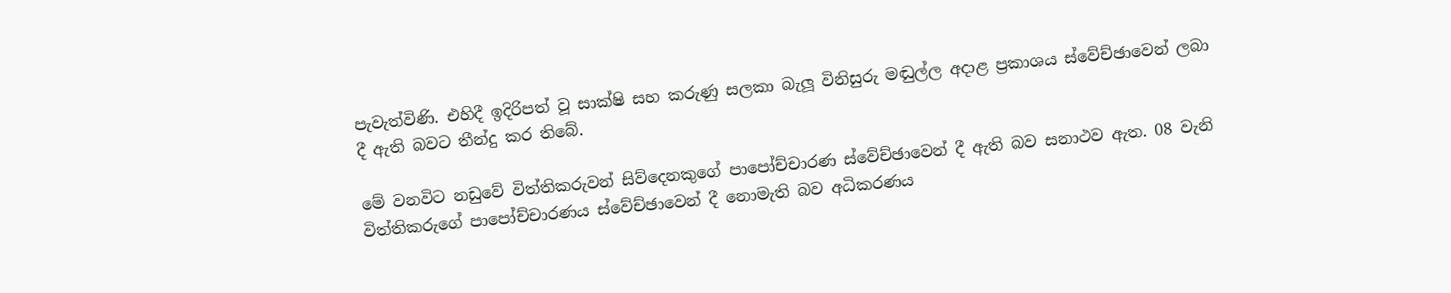පැවැත්විණි. එහිදී ඉදිරිපත් වූ සාක්ෂි සහ කරුණු සලකා බැලූ විනිසුරු මඬුල්ල අදාළ ප්‍රකාශය ස්වේච්ඡාවෙන් ලබා දී ඇති බවට තීන්දු කර තිබේ.

මේ වනවිට නඩුවේ විත්තිකරුවන් සිව්දෙනකුගේ පාපෝච්චාරණ ස්වේච්ඡාවෙන් දී ඇති බව සනාථව ඇත. 08 වැනි විත්තිකරුගේ පාපෝච්චාරණය ස්වේච්ඡාවෙන් දී නොමැති බව අධිකරණය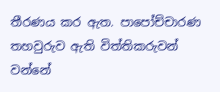තීරණය කර ඇත. පාපෝච්චාරණ තහවුරුව ඇති විත්තිකරුවන් වන්නේ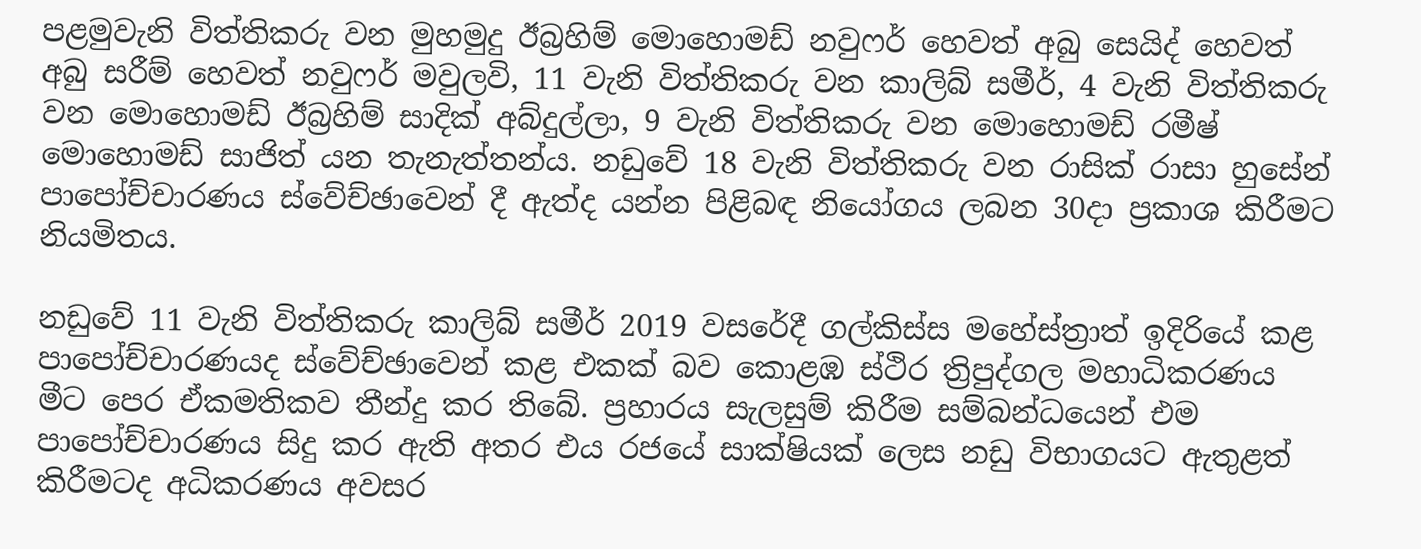පළමුවැනි විත්තිකරු වන මුහමුදු ඊබ්‍රහිම් මොහොමඩ් නවුෆර් හෙවත් අබු සෙයිද් හෙවත් අබු සරීම් හෙවත් නවුෆර් මවුලවි, 11 වැනි විත්තිකරු වන කාලිබ් සමීර්, 4 වැනි විත්තිකරු වන මොහොමඩ් ඊබ්‍රහිම් සාදික් අබ්දුල්ලා, 9 වැනි විත්තිකරු වන මොහොමඩ් රමීෂ් මොහොමඩ් සාජිත් යන තැනැත්තන්ය. නඩුවේ 18 වැනි විත්තිකරු වන රාසික් රාසා හුසේන් පාපෝච්චාරණය ස්වේච්ඡාවෙන් දී ඇත්ද යන්න පිළිබඳ නියෝගය ලබන 30දා ප්‍රකාශ කිරීමට නියමිතය.

නඩුවේ 11 වැනි විත්තිකරු කාලිබ් සමීර් 2019 වසරේදී ගල්කිස්ස මහේස්ත්‍රාත් ඉදිරියේ කළ පාපෝච්චාරණයද ස්වේච්ඡාවෙන් කළ එකක් බව කොළඹ ස්ථිර ත්‍රිපුද්ගල මහාධිකරණය මීට පෙර ඒකමතිකව තීන්දු කර තිබේ. ප්‍රහාරය සැලසුම් කිරීම සම්බන්ධයෙන් එම පාපෝච්චාරණය සිදු කර ඇති අතර එය රජයේ සාක්ෂියක් ලෙස නඩු විභාගයට ඇතුළත් කිරීමටද අධිකරණය අවසර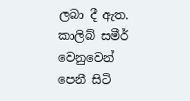ලබා දී ඇත. කාලිබ් සමීර් වෙනුවෙන් පෙනී සිටි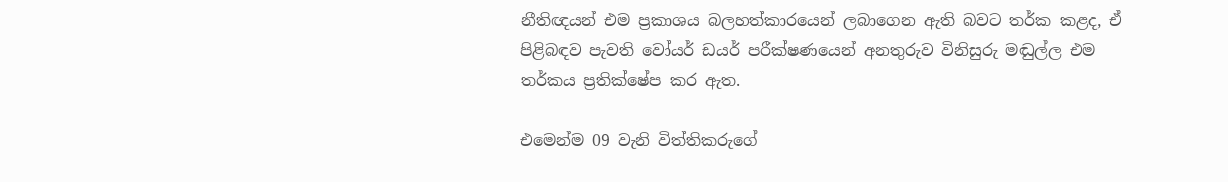නීතිඥයන් එම ප්‍රකාශය බලහත්කාරයෙන් ලබාගෙන ඇති බවට තර්ක කළද, ඒ පිළිබඳව පැවති වෝයර් ඩයර් පරීක්ෂණයෙන් අනතුරුව විනිසුරු මඬුල්ල එම තර්කය ප්‍රතික්ෂේප කර ඇත.

එමෙන්ම 09 වැනි විත්තිකරුගේ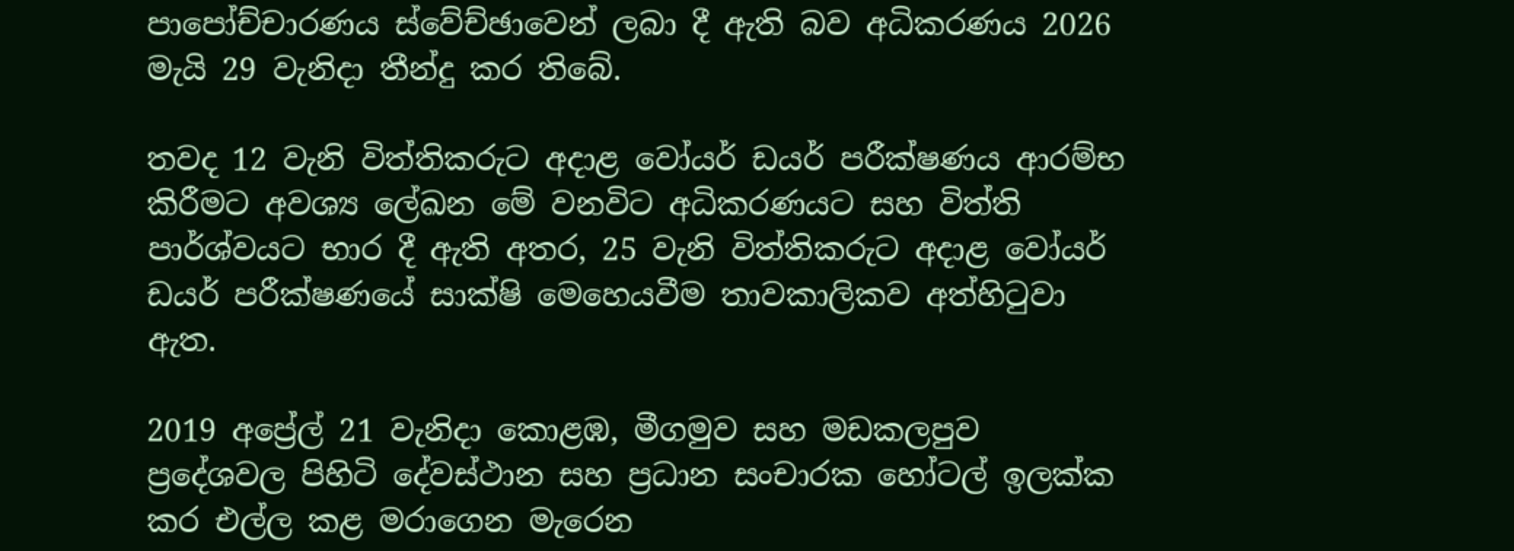පාපෝච්චාරණය ස්වේච්ඡාවෙන් ලබා දී ඇති බව අධිකරණය 2026 මැයි 29 වැනිදා තීන්දු කර තිබේ.

තවද 12 වැනි විත්තිකරුට අදාළ වෝයර් ඩයර් පරීක්ෂණය ආරම්භ කිරීමට අවශ්‍ය ලේඛන මේ වනවිට අධිකරණයට සහ විත්ති පාර්ශ්වයට භාර දී ඇති අතර, 25 වැනි විත්තිකරුට අදාළ වෝයර් ඩයර් පරීක්ෂණයේ සාක්ෂි මෙහෙයවීම තාවකාලිකව අත්හිටුවා ඇත.

2019 අප්‍රේල් 21 වැනිදා කොළඹ, මීගමුව සහ මඩකලපුව ප්‍රදේශවල පිහිටි දේවස්ථාන සහ ප්‍රධාන සංචාරක හෝටල් ඉලක්ක කර එල්ල කළ මරාගෙන මැරෙන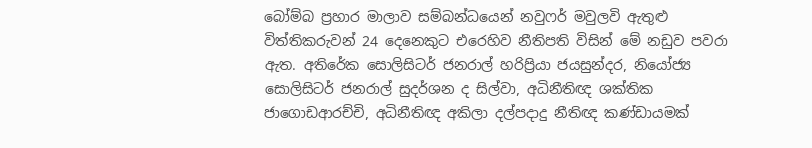බෝම්බ ප්‍රහාර මාලාව සම්බන්ධයෙන් නවුෆර් මවුලවි ඇතුළු විත්තිකරුවන් 24 දෙනෙකුට එරෙහිව නීතිපති විසින් මේ නඩුව පවරා ඇත. අතිරේක සොලිසිටර් ජනරාල් හරිප්‍රියා ජයසුන්දර, නියෝජ්‍ය සොලිසිටර් ජනරාල් සුදර්ශන ද සිල්වා, අධිනීතිඥ ශක්තික ජාගොඩආරච්චි, අධිනීතිඥ අකිලා දල්පදාදු නීතිඥ කණ්ඩායමක්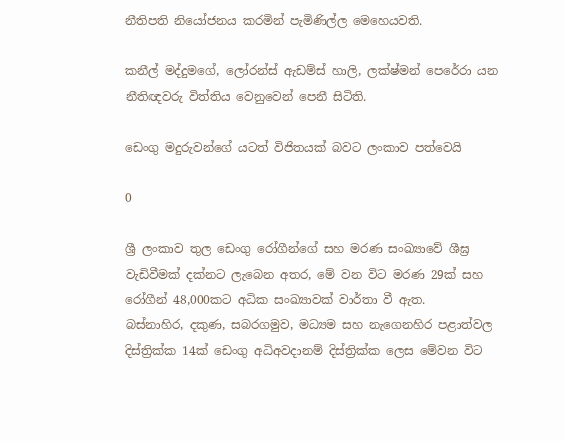නීතිපති නියෝජනය කරමින් පැමිණිල්ල මෙහෙයවති.

කනීල් මද්දුමගේ, ලෝරන්ස් ඇඩම්ස් හාලි, ලක්ෂ්මන් පෙරේරා යන නීතිඥවරු විත්තිය වෙනුවෙන් පෙනී සිටිති.

ඩෙංගු මදුරුවන්ගේ යටත් විජිතයක් බවට ලංකාව පත්වෙයි

0

ශ්‍රී ලංකාව තුල ඩෙංගු රෝගීන්ගේ සහ මරණ සංඛ්‍යාවේ ශීඝ්‍ර වැඩිවීමක් දක්නට ලැබෙන අතර, මේ වන විට මරණ 29ක් සහ රෝගීන් 48,000කට අධික සංඛ්‍යාවක් වාර්තා වී ඇත.
බස්නාහිර, දකුණ, සබරගමුව, මධ්‍යම සහ නැගෙනහිර පළාත්වල දිස්ත්‍රික්ක 14ක් ඩෙංගු අධිඅවදානම් දිස්ත්‍රික්ක ලෙස මේවන විට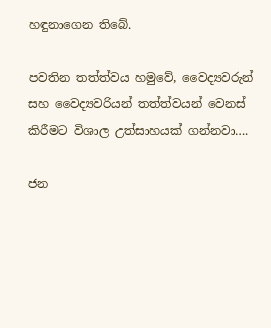හඳුනාගෙන තිබේ.

පවතින තත්ත්වය හමුවේ, වෛද්‍යවරුන් සහ වෛද්‍යවරියන් තත්ත්වයන් වෙනස් කිරීමට විශාල උත්සාහයක් ගන්නවා….

ජන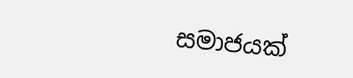සමාජයක්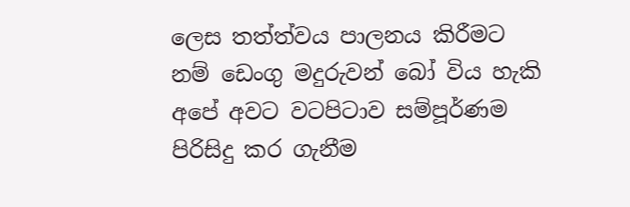ලෙස තත්ත්වය පාලනය කිරීමට නම් ඩෙංගු මදුරුවන් බෝ විය හැකි අපේ අවට වටපිටාව සම්පූර්ණම පිරිසිදු කර ගැනීම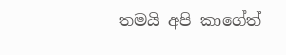තමයි අපි කාගේත්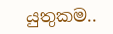යුතුකම..